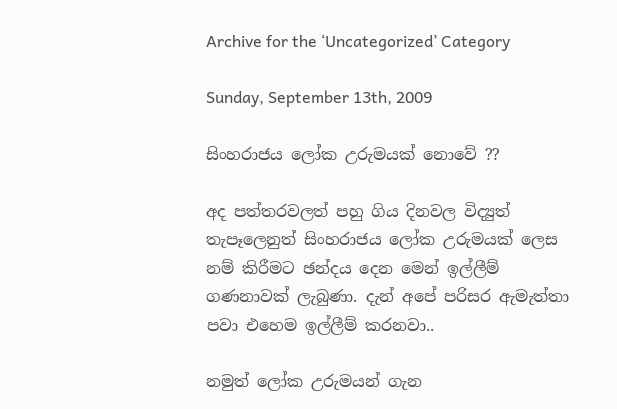Archive for the ‘Uncategorized’ Category

Sunday, September 13th, 2009

සිංහරාජය ‍ලෝක උරුමයක් නොවේ ??

අද පත්තරවලත් පහු ගිය දිනවල විද්‍යුත් තැපෑලෙනුත් සිංහරාජය ‍ලෝක උරුමයක් ලෙස නම් කිරීමට ඡන්දය දෙන මෙන් ඉල්ලීම් ගණනාවක් ලැබුණා. දැන් අපේ පරිසර ඇමැත්තා පවා එහෙම ඉල්ලීම් කරනවා..

නමුත් ලෝක උරුමයන් ගැන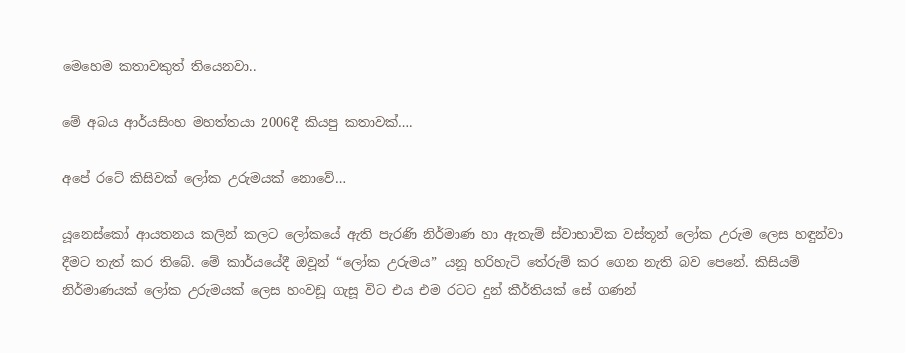මෙහෙම කතාවකුත් තියෙනවා..

මේ අබය ආර්යසිංහ මහත්තයා 2006දී කියපු කතාවක්….

අපේ රටේ කිසිවක් ලෝක උරුමයක් නොවේ…

යූනෙස්කෝ ආයතනය කලින් කලට ලෝකයේ ඇති පැරණි නිර්මාණ හා ඇතැම් ස්වාභාවික වස්තූන් ලෝක උරුම ලෙස හඳුන්වා දීමට තැත් කර තිබේ. මේ කාර්යයේදී ඔවූන් “ලෝක උරුමය” යනූ හරිහැටි තේරුම් කර ගෙන නැති බව පෙනේ. කිසියම් නිර්මාණයක් ලෝක උරුමයක් ලෙස හංවඩූ ගැසූ විට එය එම රටට දුන් කීර්තියක් සේ ගණන්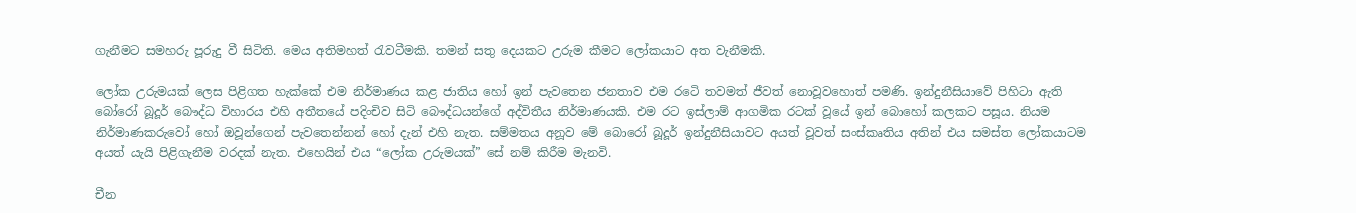ගැනීමට සමහරු පූරුදු වී සිටිති. මෙය අතිමහත් රැවටීමකි. තමන් සතු දෙයකට උරුම කීමට ලෝකයාට අත වැනීමකි.

ලෝක උරුමයක් ලෙස පිළිගත හැක්කේ එම නිර්මාණය කළ ජාතිය හෝ ඉන් පැවතෙන ජනතාව එම රටෙි තවමත් ජීවත් නොවූවහොත් පමණි. ඉන්දුනීසියාවේ පිහිටා ඇති බෝරෝ බූදූර් බෞද්ධ විහාරය එහි අතීතයේ පදිංචිව සිටි බෞද්ධයන්ගේ අද්විතීය නිර්මාණයකි. එම රට ඉස්ලාම් ආගමික රටක් වූයේ ඉන් බොහෝ කලකට පසූය. නියම නිර්මාණකරුවෝ හෝ ඔවූන්ගෙන් පැවතෙන්නන් හෝ දැන් එහි නැත. සම්මතය අනූව මේ බොරෝ බූදූර් ඉන්දුනීසියාවට අයත් වූවත් සංස්කෘතිය අතින් එය සමස්ත ලෝකයාටම අයත් යැයි පිළිගැනීම වරදක් නැත. එහෙයින් එය “ලෝක උරුමයක්” සේ නම් කිරීම මැනවි.

චීන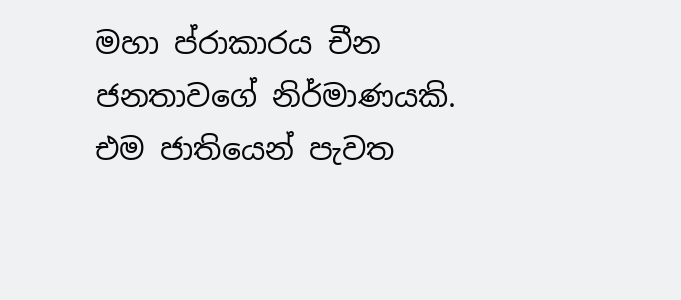මහා ප්රාකාරය චීන ජනතාවගේ නිර්මාණයකි. එම ජාතියෙන් පැවත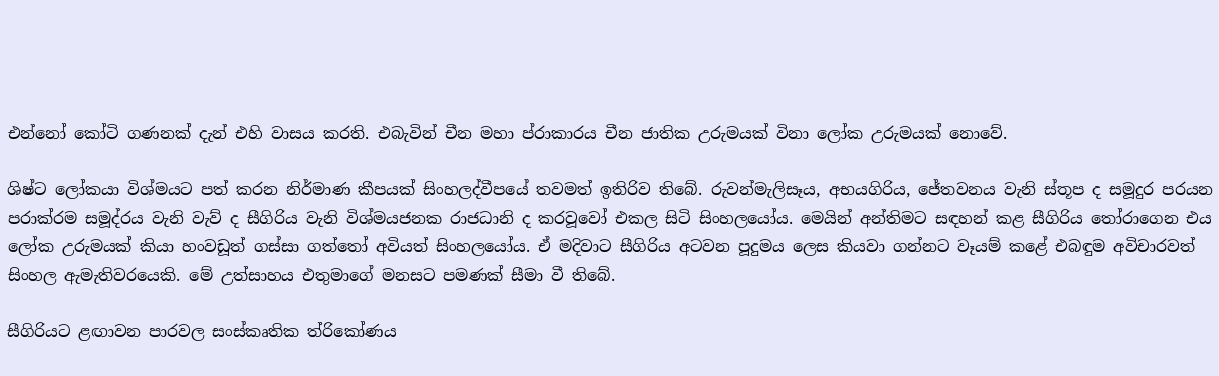එන්නෝ කෝටි ගණනක් දැන් එහි වාසය කරති. එබැවින් චීන මහා ප්රාකාරය චීන ජාතික උරුමයක් විනා ලෝක උරුමයක් නොවේ.

ශිෂ්ට ලෝකයා විශ්මයට පත් කරන නිර්මාණ කීපයක් සිංහලද්වීපයේ තවමත් ඉතිරිව තිබේ. රුවන්මැලිසෑය, අභයගිරිය, ජේතවනය වැනි ස්තූප ද සමූදුර පරයන පරාක්රම සමූද්රය වැනි වැව් ද සීගිරිය වැනි විශ්මයජනක රාජධානි ද කරවූවෝ එකල සිටි සිංහලයෝය. මෙයින් අන්තිමට සඳහන් කළ සීගිරිය තෝරාගෙන එය ලෝක උරුමයක් කියා හංවඩූත් ගස්සා ගත්තෝ අවියත් සිංහලයෝය. ඒ මදිවාට සීගිරිය අටවන පූදුමය ලෙස කියවා ගන්නට වෑයම් කළේ එබඳුම අවිචාරවත් සිංහල ඇමැතිවරයෙකි. මේ උත්සාහය එතුමාගේ මනසට පමණක් සීමා වී තිබේ.

සීගිරියට ළඟාවන පාරවල සංස්කෘතික ත්රිකෝණය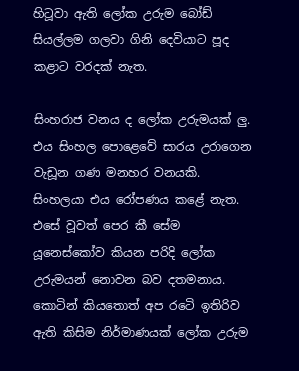හිටූවා ඇති ලෝක උරුම බෝඩ් සියල්ලම ගලවා ගිනි දෙවියාට පූද කළාට වරදක් නැත.

සිංහරාජ වනය ද ලෝක උරුමයක් ලු. එය සිංහල පොළෙවේ සාරය උරාගෙන වැඩූන ගණ මනහර වනයකි. සිංහලයා එය රෝපණය කළේ නැත. එසේ වූවත් පෙර කී සේම යූනෙස්කෝව කියන පරිදි ලෝක උරුමයන් නොවන බව දතමනාය. කොටින් කියතොත් අප රටෙි ඉතිරිව ඇති කිසිම නිර්මාණයක් ලෝක උරුම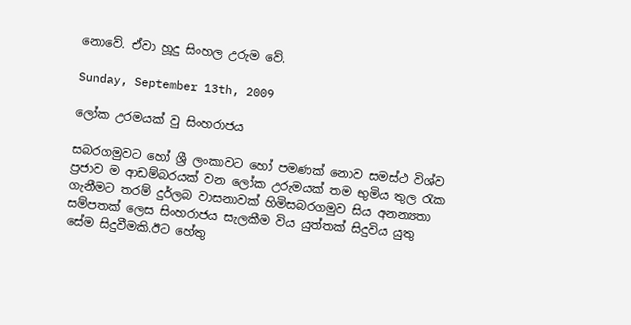නොවේ. ඒවා හූදු සිංහල උරුම වේ.

Sunday, September 13th, 2009

ලෝක උරමයක් වු සිංහරාජය

සබරගමුව‍ට හෝ ශ්‍රී ලංකාවට හෝ පමණක් නොව සමස්ථ විශ්ව ප්‍රජාව ම ආඩම්බරයක් වන ලෝක උරුමයක් තම භුමිය තුල රැක ගැනීමට තරම් දුර්ලබ වාසනාවක් හිමිසබරගමුව සිය අනන්‍යතා සම්පතක් ලෙස සිංහරාජය සැලකීම විය යුත්තක් සිදුවිය යුතු සේම සිදුවීමකි.ඊට හේතු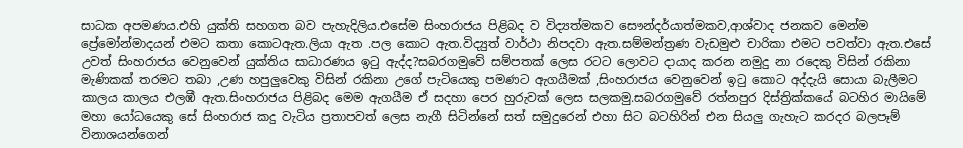සාධක අපමණය.එහි යුක්ති සහගත බව පැහැදිලිය.එසේම සිංහරාජය පිළිබද ව විද්‍යත්මකව සෞන්දර්යාත්මකව,ආශ්වාද ජනකව මෙන්ම ප්‍රේමෝන්මාදයන් එමට කතා කොටඇත.ලියා ඇත .පල කොට ඇත.විද්‍යුත් වාර්ථා නිපදවා ඇත.සම්මන්ත්‍රණ වැඩමුළු චාරිකා එමට පවත්වා ඇත.එසේ උවත් සිංහරාජය වෙනුවෙන් යුක්තිය සාධාරණය ඉටු ඇද්ද?සබරගමුවේ සම්පතක් ලෙස රටට ලොවට දායාද කරන නමුදු නා රදෙකු විසින් රකිනා මැණිකක් තරමට තබා ,උණ හපුලුවෙකු විසින් රකිනා උගේ පැටියෙකු පමණට ඇගයීමක් ,සිංහරාජය වෙනුවෙන් ඉටු කොට අද්දැයි සොයා බැලීමට කාලය කාලය එලඹී ඇත.සිංහරාජය පිළිබද මෙම ඇගයීම ඒ සදහා පෙර හුරුවක් ලෙස සලකමු.සබරගමුවේ රත්නපුර දිස්ත්‍රික්කයේ බටහිර මායිමේ මහා යෝධයෙකු සේ සිංහරාජ කදු වැටිය ප්‍රතාපවත් ලෙස නැගී සිටින්නේ සත් සමුදුරෙන් එහා සිට බටහිරින් එන සියලු ගැහැට කරදර බලපෑම් විනාශයන්ගෙන්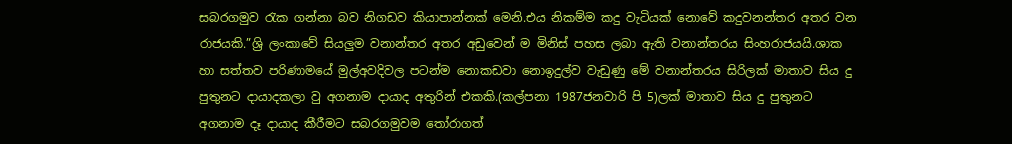සබරගමුව රැක ගන්නා බව නිගඩව කියාපාන්නක් මෙනි.එය නිකම්ම කදු වැටියක් නොවේ කදුවනන්තර අතර වන රාජයකි.”ශ්‍රි ලංකාවේ සියලුම වනාන්තර අතර අඩුවෙන් ම මිනිස් පහස ලබා ඇති වනාන්තරය සිංහරාජයයි.ශාක හා සත්තව පරිණාමයේ මුල්අවදිවල පටන්ම නොකඩවා නොඉදුල්ව වැඩුණු මේ වනාන්තරය සිරිලක් මාතාව සිය දු පුතුන‍ට දායාදකලා වු අගනාම දායාද අතුරින් එකකි.(කල්පනා 1987ජනවාරි පි 5)ලක් මාතාව සිය දු පුතුනට අගනාම දෑ දායාද කීරීමට සබරගමුවම තෝරාගත්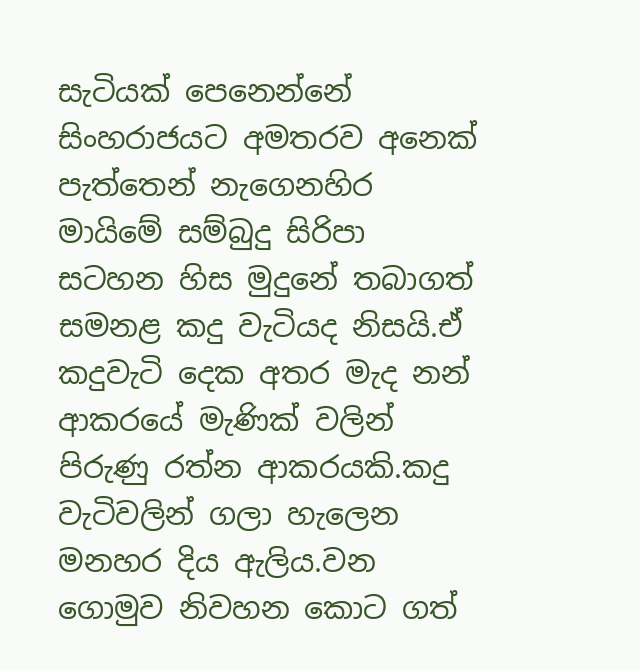සැටියක් පෙනෙන්නේ සිංහරාජයට අමතරව අනෙක් පැත්තෙන් නැගෙනහිර මායිමේ සම්බුදු සිරිපා සටහන හිස මුදුනේ තබාගත් සමනළ කදු වැටියද නිසයි.ඒ කදුවැටි දෙක අතර මැද නන් ආකරයේ මැණික් වලින් පිරුණු රත්න ආකරයකි.කදු වැටිවලින් ගලා හැලෙන මනහර දිය ඇලිය.වන ගොමුව නිවහන කොට ගත්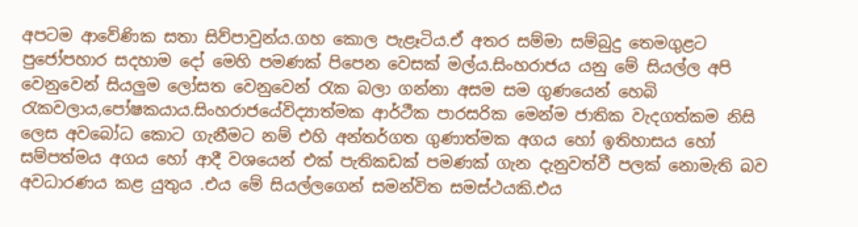අපටම ආවේණික සතා සිව්පාවුන්ය.ගහ කොල පැළෑටිය.ඒ අතර සම්මා සම්බුදු තෙමගුළට පුජෝපහාර සදහාම දෝ මෙහි පමණක් පිපෙන වෙසක් මල්ය.සිංහරාජය යනු මේ සියල්ල අපි වෙනුවෙන් සියලුම ලෝසත වෙනුවෙන් රැක බලා ගන්නා අසම සම ගුණයෙන් හෙබි රැකවලාය,පෝෂකයාය.සිංහරාජයේවිද්‍යාත්මක ආර්ථීක පාරසරික මෙන්ම ජාතික වැදගත්කම නිසි ලෙස අවබෝධ කොට ගැනීමට නම් එහි අන්තර්ගත ගුණාත්මක අගය හෝ ඉතිහාසය හෝ සම්පත්මය අගය හෝ ආදී වශයෙන් එක් පැතිකඩක් පමණක් ගැන දැනුවත්වී පලක් නොමැති බව අවධාරණය කළ යුතුය .එය මේ සියල්ලගෙන් සමන්විත සමස්ථයකි.එය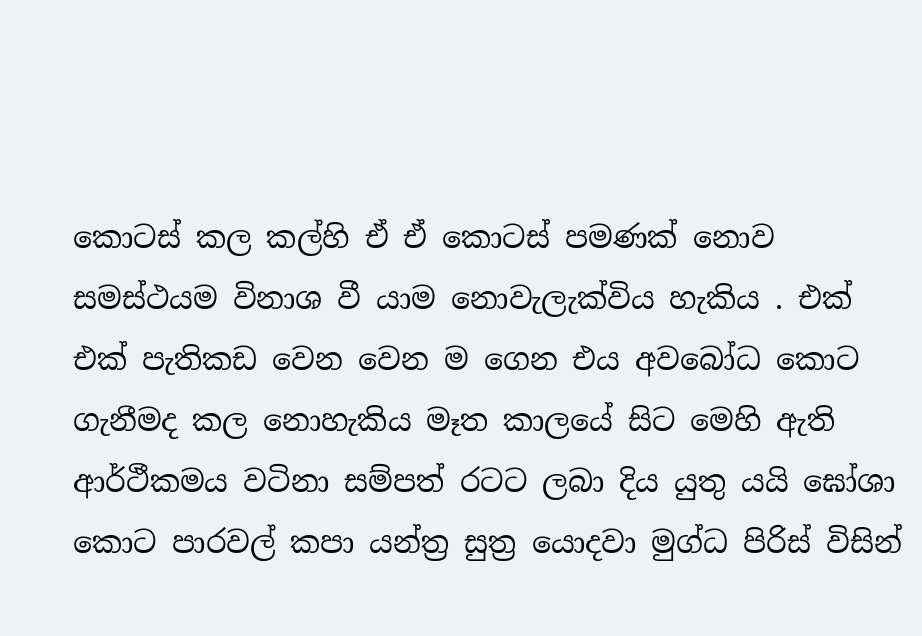කොටස් කල කල්හි ඒ ඒ කොටස් පමණක් නොව සමස්ථයම විනාශ වී යාම නොවැලැක්විය හැකිය . එක් එක් පැතිකඩ වෙන වෙන ම ගෙන එය අවබෝධ කොට ගැනීමද කල නොහැකිය මෑත කාලයේ සිට මෙහි ඇති ආර්ථීකමය වටිනා සම්පත් රටට ලබා දිය යුතු යයි ඝෝශා කොට පාරවල් කපා යන්ත්‍ර සුත්‍ර යොදවා මුග්ධ පිරිස් විසින්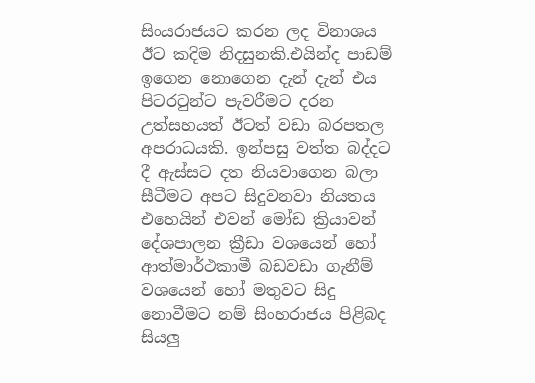සිංයරාජයට කරන ලද විනාශය ඊට කදිම නිදසුනකි.එයින්ද පාඩම් ඉගෙන නොගෙන දැන් දැන් ‍එය පිටරටුන්ට පැවරීමට දරන උත්සහයත් ඊටත් වඩා බරපතල අපරාධයකි. ඉන්පසු වත්ත බද්ද‍ට දී ඇස්සට දත නියවාගෙන බලා සීටීමට අපට සිදුවනවා නියතය එහෙයින් එවන් මෝඩ ක්‍රියාවන් දේශපාලන ක්‍රීඩා වශයෙන් හෝ ආත්මාර්ථකාමී බඩවඩා ගැනීම් වශයෙන් හෝ මතුවට සිදු නොවීමට නම් සිංහරාජය පිළිබද සියලු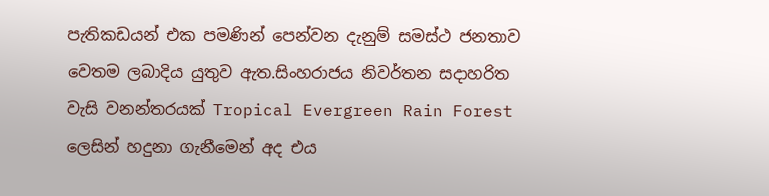පැතිකඩයන් එක පමණින් පෙන්වන දැනුම් සමස්ථ ජනතාව වෙතම ලබාදිය යුතුව ඇත.සිංහරාජය නිවර්තන සදාහරිත වැසි වනන්තරයක් Tropical Evergreen Rain Forest ලෙසින් හදුනා ගැනීමෙන් අද එය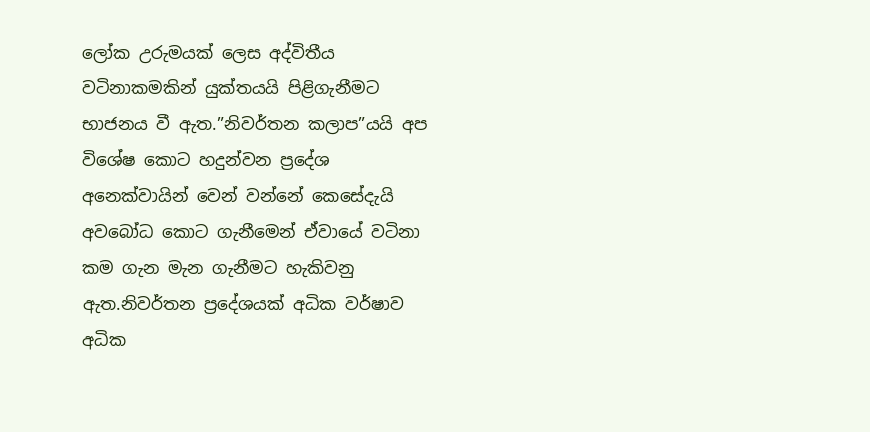ලෝක උරුමයක් ලෙස අද්විතීය වටිනාකමකින් යුක්තයයි පිළිගැනීමට භාජනය වී ඇත.”නිවර්තන කලාප”යයි අප විශේෂ කොට හදුන්වන ප්‍රදේශ අනෙක්වායින් වෙන් වන්නේ කෙසේදැයි අවබෝධ කොට ගැනීමෙන් ඒවායේ වටිනා කම ගැන මැන ගැනීමට හැකිවනු ඇත.නිවර්තන ප්‍රදේශයක් අධික වර්ෂාව අධික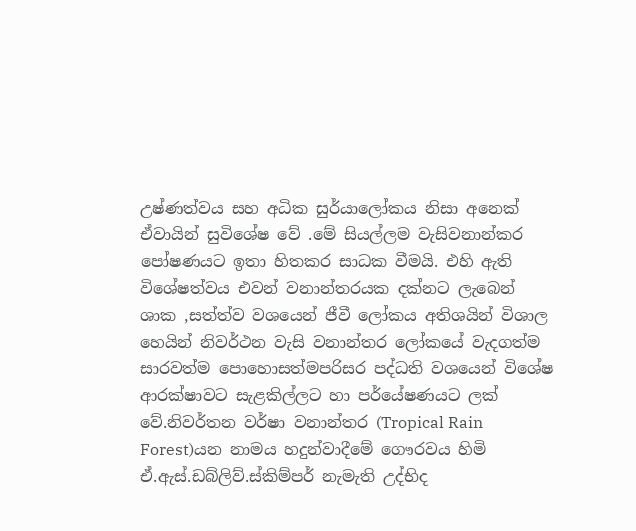උෂ්ණත්වය සහ අධික සුර්යාලෝකය නිසා අනෙක් ඒවායින් සුවිශේෂ වේ .මේ සියල්ලම වැසිවනාන්කර පෝෂණයට ඉතා හිතකර සාධක වීමයි. එහි ඇති විශේෂත්වය එවන් වනාන්තරයක දක්නට ලැබෙන් ශාක ,සත්ත්ව වශයෙන් ජීවී ලෝකය අතිශයින් විශාල හෙයින් නිවර්ථන වැසි වනාන්තර ලෝකයේ වැදගත්ම සාරවත්ම පොහොසත්මපරිසර පද්ධති වශයෙන් විශේෂ ආරක්ෂාවට සැළකිල්ලට හා පර්යේෂණයට ලක් වේ.නිවර්තන වර්ෂා වනාන්තර (Tropical Rain Forest)යන නාමය හදුන්වාදීමේ ගෞරවය හිමි ඒ.ඇස්.ඩබ්ලිව්.ස්කිම්පර් නැමැති උද්භිද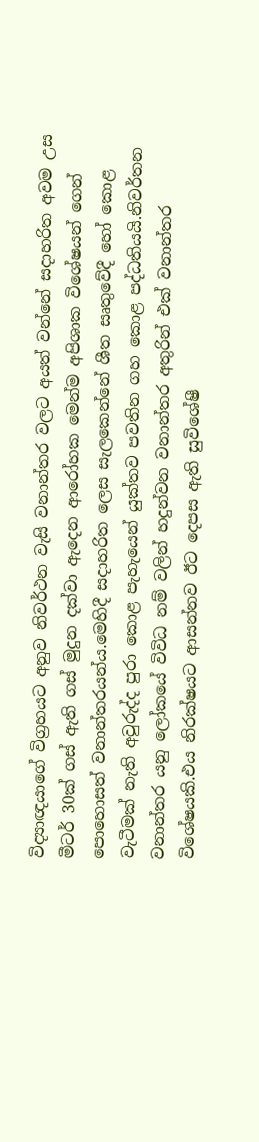විද්‍යාඥයාගේ විග්‍රහයට අනුව නිවර්ථන වැසි වනාන්තර වලට අයත් වන්නේ සදාහරිත අවම උස මීටර් 30ක් ගස් ඇති ගස් මුදුන දක්වා ඇදෙන ආරෝහක මෙන්ම අපිශාක විශේෂයන් ගෙන් පොහොසත් වනාන්තරයන්ය.මෙහිදී සදාහරිත ලෙස සැලකෙන්නේ ශීත සෘතුවේදී හෝ‍ කොළ වැටීමක් නැති අවුරුද්ද පුරා කොළ පැහැයෙන් යුක්තව පවතින ගහ කොළ පද්ධතියයි.නිවර්තන වනාන්තර යනු ලෝකයේ විවිධ නම් වලින් හදුන්වන වනාන්තර අතුරින් එක් වනාන්තර වි‍ශේෂයකි.එය නිරක්ෂයට ආසන්නව ඊට දෙපස ඇති සුවිශේෂී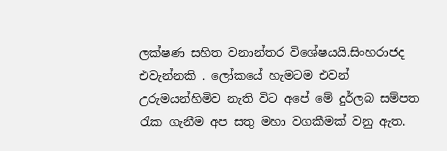ලක්ෂණ සහිත වනාන්තර විශේෂයයි.සිංහරාජද එවැන්නකි . ලෝකයේ හැමටම එවන් උරුමයන්හිමිව නැති විට අපේ මේ දුර්ලබ සම්පත රැක ගැනීම අප සතු මහා වගකීමක් වනු ඇත.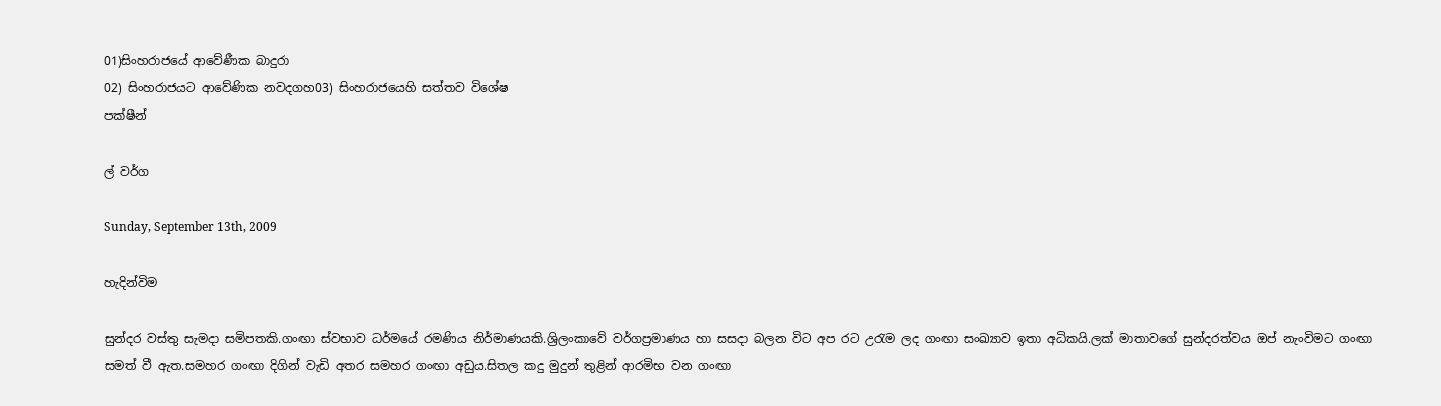01)සිංහරාජයේ ආවේණීක බාදුරා
02) සිංහරාජයට ආවේණික නවදගහ03) සිංහරාජයෙහි සත්තව විශේෂ
පක්ෂීන්

ල් වර්ග

Sunday, September 13th, 2009

හැදින්විම

සුන්දර වස්තු සැමදා සමිපතකි.ගංඟා ස්වභාව ධර්මයේ රමණිය නිර්මාණයකි.ශ්‍රිලංකාවේ වර්ගප්‍රමාණය හා සසදා බලන විට අප රට උරැම ලද ගංඟා සංඛ්‍යාව ඉතා අධිකයි.ලක් මාතාවගේ සුන්දරත්වය ඔප් නැංවිමට ගංඟා සමත් වී ඇත.සමහර ගංඟා දිගින් වැඩි අතර සමහර ගංඟා අඩුය.සිතල කදු මුදුන් තුළින් ආරමිභ වන ගංඟා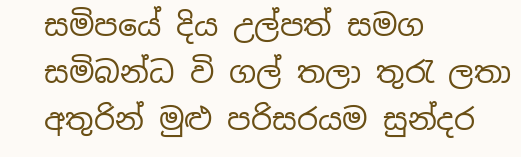සමිපයේ දිය උල්පත් සමග සමිබන්ධ වි ගල් තලා තුරැ ලතා අතුරින් මුළු පරිසරයම සුන්දර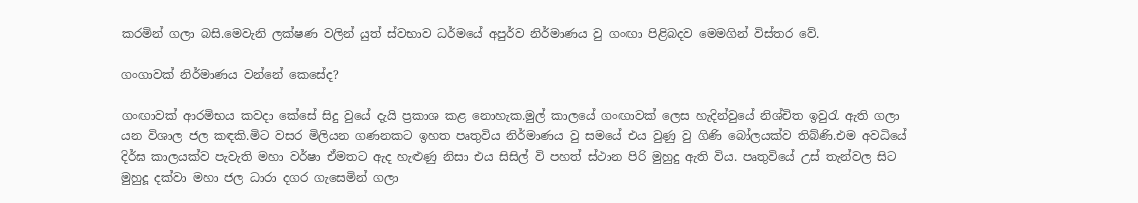කරමින් ගලා බසි.මෙවැනි ලක්ෂණ වලින් යුත් ස්වභාව ධර්මයේ අපුර්ව නිර්මාණය වු ගංඟා පිළිබදව මෙමගින් විස්තර වේ.

ගංගාවක් නිර්මාණය වන්නේ කෙසේද?

ගංඟාවක් ආරමිභය කවදා කේසේ සිදු වුයේ දැයි ප්‍රකාශ කළ නොහැක.මුල් කාලයේ ගංඟාවක් ලෙස හැදින්වුයේ නිශ්චිත ඉවුරැ ඇති ගලා යන විශාල ජල කඳකි.මි‍ට වසර මිලියන ගණනකට ඉහත පෘතුවිය නිර්මාණය වු සමයේ එය වුණු වු ගිණි බෝලයක්ව තිබ්ණි.එම අවධියේ දිර්ඝ කාලයක්ව පැවැති මහා වර්ෂා ඒමතට ඇද හැළුණු නිසා එය සිසිල් වි පහත් ස්ථාන පිරි මුහුදු ඇති විය. පෘතුවියේ උස් තැන්වල සිට මුහුදූ දක්වා මහා ජල ධාරා දගර ගැසෙමින් ගලා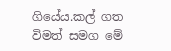ගියේය.කල් ගත විමත් සමග මේ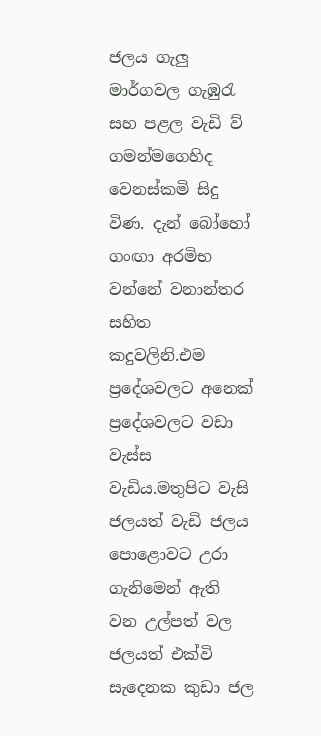ජලය ගැලු මාර්ගවල ගැඹුරැ සහ පළල වැඩි ව් ගමන්මගෙහිද වෙනස්කමි සිදු විණ. දැන් බෝහෝ ගංඟා අරමිභ වන්නේ වනාන්තර සහිත කදුවලිනි.එම ප්‍රදේශවලට අනෙක් ප්‍රදේශවලට වඩා වැස්ස වැඩිය.මතුපිට වැසි ජලයත් වැඩි ජලය පොළොවට උරා ගැනිමෙන් ඇති වන උල්පත් වල ජලයත් එක්වි සැදෙනක කුඩා ජල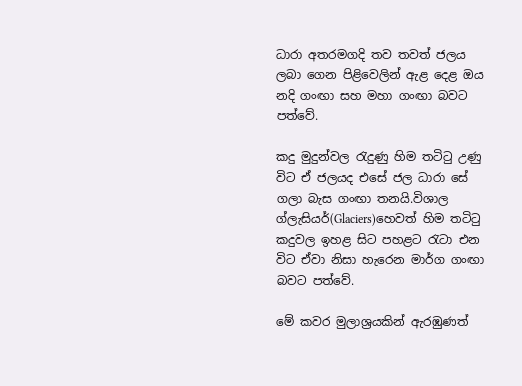ධාරා අතරමගදි තව තවත් ජලය ලබා ගෙන පිළිවෙලින් ඇළ දෙළ ඔය නදි ගංඟා සහ මහා ගංඟා බවට පත්වේ.

කදු මුදුන්වල රැදුණු හිම තටිටු උණු විට ඒ ජලයද එසේ ජල ධාරා සේ ගලා බැස ගංඟා තනයි.විශාල ග්ලැසියර්(Glaciers)හෙවත් හිම තටිටු කදුවල ඉහළ සිට පහළට රැටා එන විට ඒවා නිසා හැරෙන මාර්ග ගංඟා බවට පත්වේ.

මේ කවර මුලාශ්‍රයකින් ඇරඹුණත්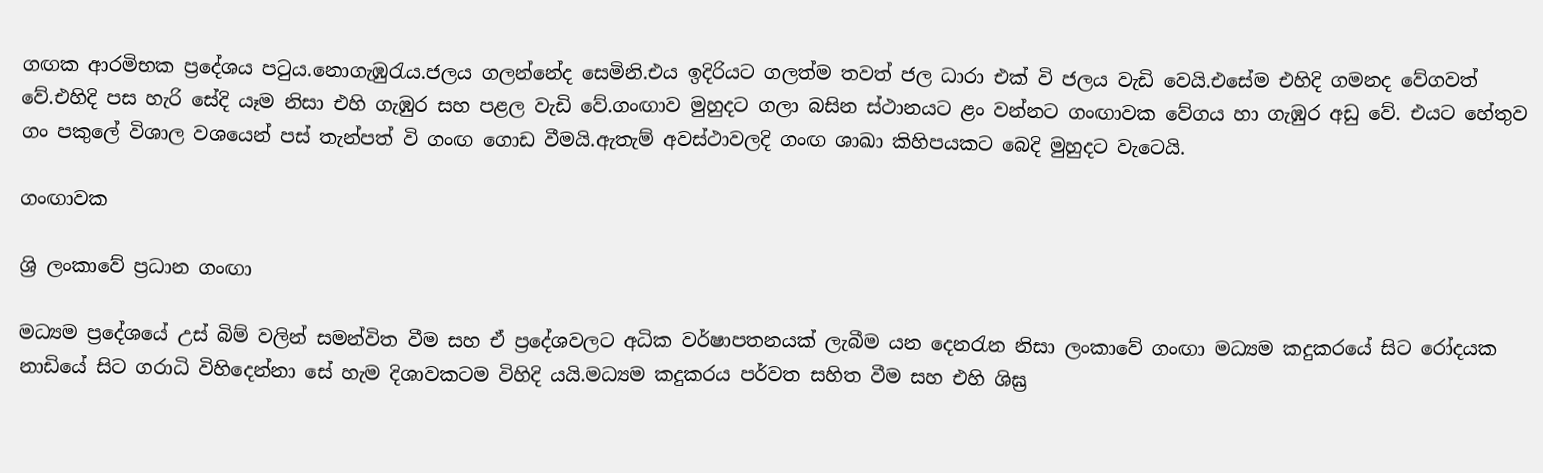ගඟක ආරමිභක ප්‍රදේශය පටුය.නොගැඹුරැය.ජලය ගලන්නේද සෙමිනි.එය ඉදිරියට ගලත්ම තවත් ජල ධාරා එක් වි ජලය වැඩි වෙයි.එසේම එහිදි ගමනද වේගවත් වේ.එහිදි පස හැරි සේදි යෑම නිසා එහි ගැඹුර සහ පළල වැඩි වේ.ගංඟාව මුහුදට ගලා බසින ස්ථානයට ළං වන්නට ගංඟාවක වේගය හා ගැඹුර අඩු වේ. එයට හේතුව ගං පකුලේ විශාල වශයෙන් පස් තැන්පත් වි ගංඟ ගොඩ වීමයි.ඇතැම් අවස්ථාවලදි ගංඟ ශාඛා කිහිපයකට බෙදි මුහුදට වැටෙයි.

ගංඟාවක

ශ්‍රි ලංකාවේ ප්‍රධාන ගංඟා

මධ්‍යම ප්‍රදේශයේ උස් බිම් වලින් සමන්විත වීම සහ ඒ ප්‍රදේශවලට අධික වර්ෂාපතනයක් ලැබීම යන දෙනරැන නිසා ලංකාවේ ගංඟා මධ්‍යම කදුකරයේ සිට රෝදයක නාඩියේ සිට ගරාධි විහිදෙන්නා සේ හැම දිශාවකටම විහිදි යයි.මධ්‍යම කදුකරය පර්වත සහිත වීම සහ එහි ශිඝ්‍ර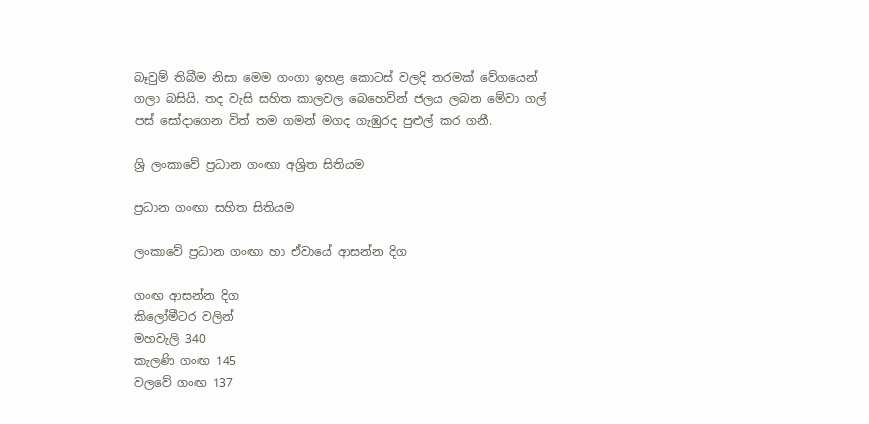බෑවුම් තිබීම නිසා මෙම ගංගා ඉහළ කොටස් වලදි තරමක් වේගයෙන් ගලා බසියි. තද වැසි සහිත කාලවල බෙහෙවින් ජලය ලබන මේවා ගල් පස් සෝදාගෙන විත් තම ගමන් මගද ගැඹුරද පුළුල් කර ගනී.

ශ්‍රි ලංකාවේ ප්‍රධාන ගංඟා අශ්‍රිත සිතියම

ප්‍රධාන ගංඟා සහිත සිතියම

ලංකාවේ ප්‍රධාන ගංඟා හා ඒවායේ ආසන්න දිග

ගංඟ ආසන්න දිග
කිලෝමීටර වලින්
මහවැලි 340
කැලණි ගංඟ 145
වලවේ ගංඟ 137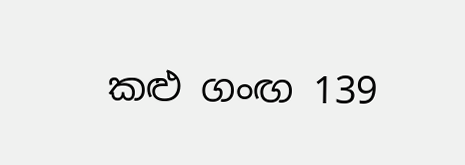කළු ගංඟ 139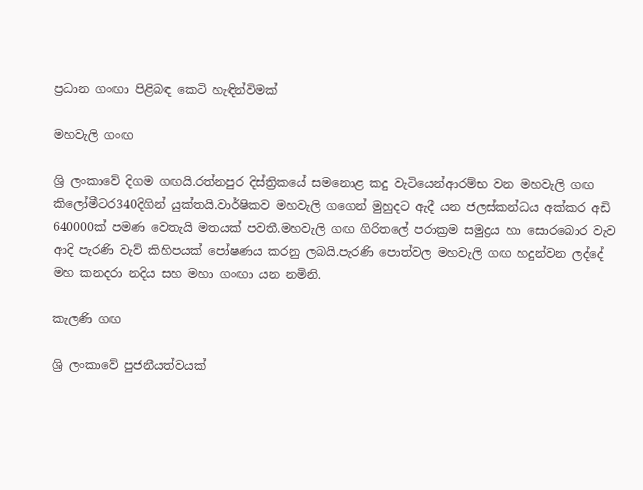ප්‍රධාන ගංඟා පිළිබඳ කෙටි හැඳින්විමක්

මහවැලි ගංඟ

ශ්‍රි ලංකාවේ දිගම ගඟයි.රත්නපුර දිස්ත්‍රිකයේ සමනොළ කදු වැටියෙන්ආරම්භ වන මහවැලි ගඟ කිලෝමීටර340දිගින් යුක්තයි.වාර්ෂිකව මහවැලි ගගෙන් මුහුදට ඇදී යන ජලස්කන්ධය අක්කර අඩි 640000ක් පමණ වෙතැයි මතයක් පවතී.මහවැලි ගඟ ගිරිතලේ පරාක්‍රම සමුද්‍රය හා සොරබොර වැව ආදි පැරණි වැව් කිහිපයක් පෝෂණය කරනු ලබයි.පැරණි පොත්වල මහවැලි ගඟ හදුන්වන ලද්දේ මහ කනදරා නදිය සහ මහා ගංඟා යන නමිනි.

කැලණි ගඟ

ශ්‍රි ලංකාවේ පුජනීයත්වයක්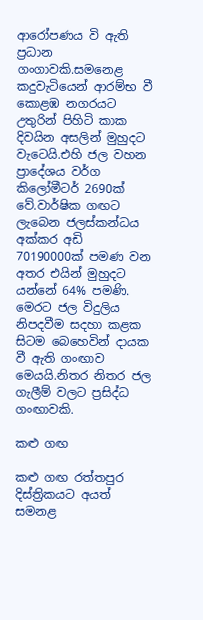ආරෝපණය වි ඇති ප්‍රධාන ගංගාවකි.සමනෙළ කදුවැටියෙන් ආරම්භ වී කොළඹ නගරයට උතුරින් පිහිටි කාක දිවයින අසලින් මුහුදට වැටෙයි.එහි ජල වහන ප්‍රාදේශය වර්ග කිලෝමීටර් 2690ක් වේ.වාර්ෂික ගඟට ලැබෙන ජලස්කන්ධය අක්කර අඩි 70190000ක් පමණ වන අතර එයින් මුහුදට යන්නේ 64% පමණි. මෙරට ජල විදුලිය නිපදවීම සදහා කළක සිටම බෙහෙවින් දායක වී ඇති ගංඟාව මෙයයි.නිතර නිතර ජල ගැලීම් වල‍ට ප්‍රසිද්ධ ගංඟාවකි.

කළු ගඟ

කළු ගඟ රත්තපුර දිස්ත්‍රිකයට අයත් සමනළ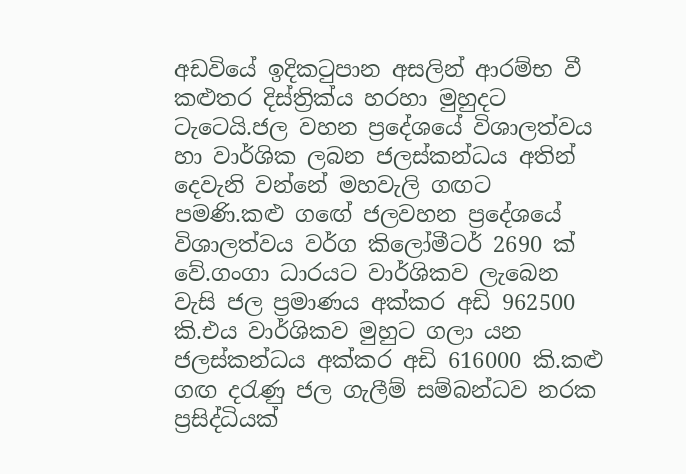අඩවියේ ඉදිකටුපාන අසලින් ආරම්භ වී කළුතර දිස්ත්‍රික්ය හරහා මුහුදට ටැටෙයි.ජල වහන ප්‍රදේශයේ විශාලත්වය හා වාර්ශික ලබන ජලස්කන්ධය අතින් දෙවැනි වන්නේ මහවැලි ගඟට පමණි.කළු ගඟේ ජලවහන ප්‍රදේශයේ විශාලත්වය වර්ග කිලෝමීටර් 2690 ක් වේ.ගංගා ධාරයට වාර්ශිකව ලැබෙන වැසි ජල ප්‍රමාණය අක්කර අඩි 962500 කි.එය වාර්ශිකව මුහුට ගලා යන ජලස්කන්ධය අක්කර අඩි 616000 කි.කළු ගඟ දරැණු ජල ගැලීම් සම්බන්ධව නරක ප්‍රසිද්ධියක්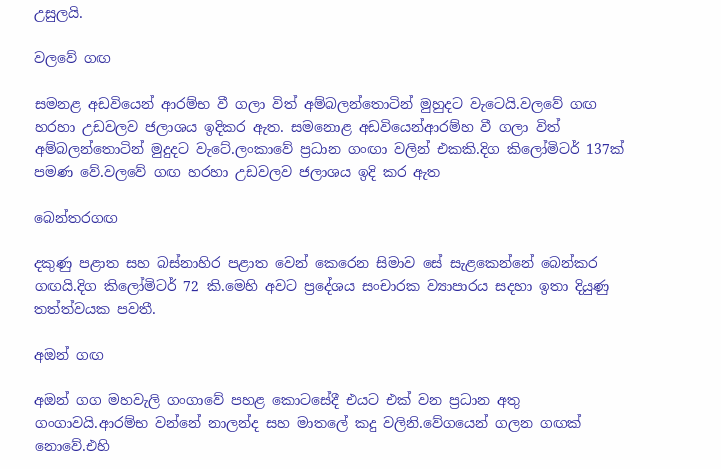උසුලයි.

වලවේ ගඟ

සමනළ අඩවියෙන් ආරම්භ වී ගලා විත් අම්බලන්තොටින් මුහුදට වැටෙයි.වලවේ ගඟ හරහා උඩවලව ජලාශය ඉදිකර ඇත. සමනොළ අඩවියෙන්ආරම්හ වී ගලා විත් අම්බලන්තොටින් මුදුදට වැටේ.ලංකාවේ ප්‍රධාන ගංඟා වලින් එකකි.දිග කිලෝමිටර් 137ක් පමණ වේ.වලවේ ගඟ හරහා උඩවලව ජලාශය ඉදි කර ඇත

බෙන්තරගඟ

දකුණු පළාත සහ බස්නාහිර පළාත වෙන් කෙරෙන සිමාව සේ සැළකෙන්නේ බෙන්කර ගඟයි.දිග කිලෝමිටර් 72 කි.මෙහි අවට ප්‍රදේශය සංචාරක ව්‍යාපාරය සදහා ඉතා දියුණු තත්ත්වයක පවතී.

අඔන් ගඟ

අඔන් ගග මහවැලි ගංගාවේ පහළ කොටසේදී එයට එක් වන ප්‍රධාන අතු ගංගාවයි.ආරම්භ වන්නේ නාලන්ද සහ මාතලේ කදු වලිනි.වේගයෙන් ගලන ගඟක් නොවේ.එහි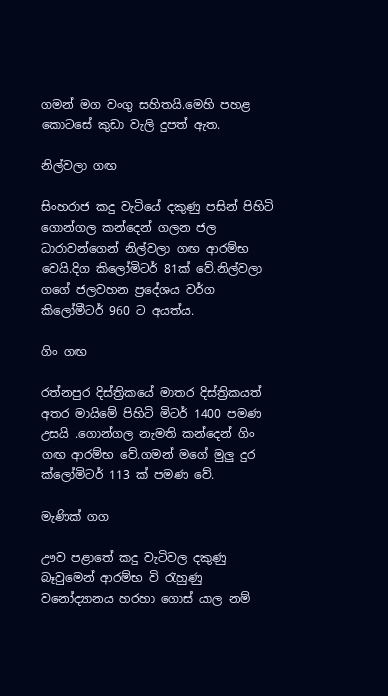ගමන් මග වංගු සහිතයි.මෙහි පහළ කොටසේ කුඩා වැලි දුපත් ඇත.

නිල්වලා ගඟ

සිංහරාජ කදු වැටියේ දකුණු පසින් පිහිටි ගොන්ගල කන්දෙන් ගලන ජල ධාරාවන්ගෙන් නිල්වලා ගඟ ආරම්භ වෙයි.දිග කිලෝමිටර් 81ක් වේ.නිල්වලා ගගේ ජලවහන ප්‍රදේශය වර්ග කිලෝමීටර් 960 ට අයත්ය.

ගිං ගඟ

රත්නපුර දිස්ත්‍රිකයේ මාතර දිස්ත්‍රිකයත් අතර මායිමේ පිහිටි මිටර් 1400 පමණ උසයි .ගොන්ගල නැමති කන්දෙන් ගිං ගඟ ආරම්භ වේ.ගමන් මගේ මුලු දුර ක්ලෝමිටර් 113 ක් පමණ වේ.

මැණික් ගග

ඌව පළාතේ කදු වැටිවල දකුණු බෑවුමෙන් ආරම්භ වි රැහුණු වනෝද්‍යානය හරහා ගොස් යාල නම්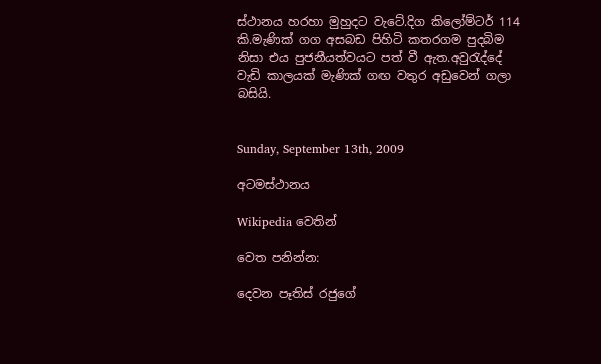ස්ථානය හරහා මුහුදට වැටේ.දිග කිලෝම්ටර් 114 කි.මැණික් ගග අසබඩ පිහිටි කතරගම පුදබිම නිසා එය පුජනීයත්වයට පත් වී ඇත.අවුරැද්දේ වැඩි කාලයක් මැණික් ගඟ වතුර අඩුවෙන් ගලා බසියි.


Sunday, September 13th, 2009

අටමස්ථානය

Wikipedia වෙතින්

වෙත පනින්න:

දෙවන පෑතිස් රජුගේ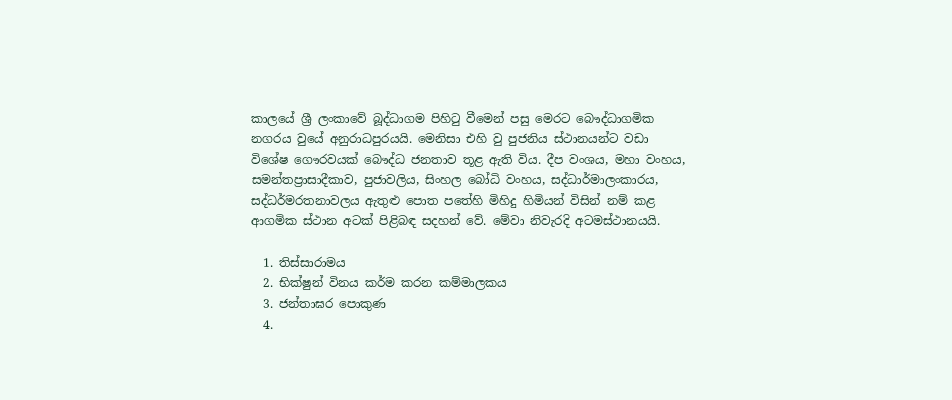කාලයේ ශ්‍රී ලංකා‍‍වේ බූද්ධාගම පිහිටු වීමෙන් පසු මෙරට ‍බෞද්ධාගමික නගරය වුයේ අනුරාධපුරයයි. මෙනිසා එහි වු පුජනිය ස්ථානයන්ට වඩා විශේෂ ගෞරවයක් බෞද්ධ ජනතාව තූළ ඇති විය. දීප වංශය, මහා වංහය, සමන්තප්‍රාසාදීකාව, පුජාවලිය, සිංහල බෝධි වංහය, සද්ධාර්මාලංකාරය, සද්ධර්මරතනාවලය ඇතුළු පොත පතේහි මිහිදු හිමියන් විසින් නම් කළ ආගමික ස්ථාන අටක් පිළිබඳ සදහන් වේ. මේවා නිවැරදි අටමස්ථානයයි.

  1. තිස්සාරාමය
  2. භික්ෂුන් විනය කර්ම කරන කම්මාලකය
  3. ජන්තාඝර පොකුණ
  4.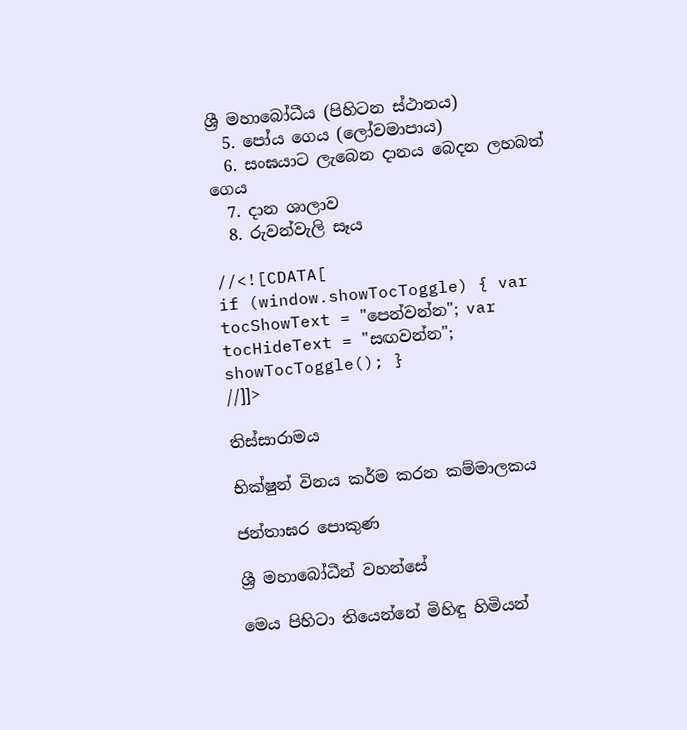ශ්‍රී මහාබෝධීය (පිහිටන ස්ථානය)
  5. පෝය ගෙය (ලෝවමාපාය)
  6. සංඝයාට ලැබෙන දානය බෙදන ලහබත් ගෙය
  7. දාන ශාලාව
  8. රුවන්වැලි සෑය

//<![CDATA[
if (window.showTocToggle) { var tocShowText = "පෙන්වන්න"; var tocHideText = "සඟවන්න"; showTocToggle(); }
//]]>

තිස්සාරාමය

භික්ෂුන් විනය කර්ම කරන කම්මාලකය

ජන්තාඝර පොකුණ

ශ්‍රී මහාබෝධීන් වහන්සේ

මෙය පිහිටා තියෙන්නේ මිහිඳු හිමියන්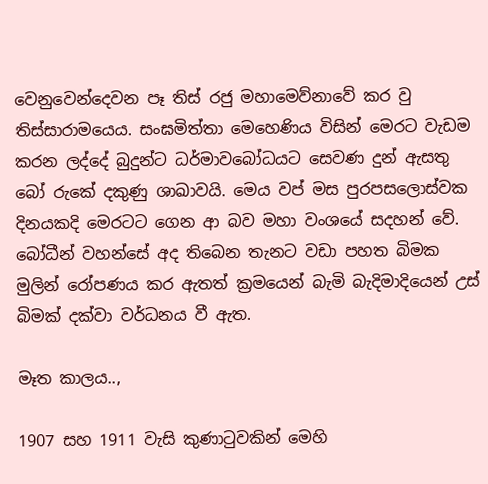වෙනුවෙන්දෙවන පෑ තිස් රජු මහාමෙව්නාවේ කර වු තිස්සාරාමයෙය. සංඝමිත්තා මෙහෙණිය විසින් මෙරට වැඩම කරන ලද්දේ බුදුන්ට ධර්මාවබෝධයට සෙවණ දුන් ඇසතු බෝ රුකේ දකුණු ශාඛාවයි. මෙය වප් මස පුරපසලොස්වක දිනයකදි මෙරටට ගෙන ආ බව මහා වංශයේ සදහන් වේ. බෝධීන් වහන්සේ අද තිබෙන තැනට වඩා පහත බිමක මුලින් රෝපණය කර ඇතත් ක්‍රමයෙන් බැමි බැදිමාදියෙන් උස් බිමක් දක්වා වර්ධනය වී ඇත.

මෑත කාලය..,

1907 සහ 1911 වැසි කුණාටුවකින් මෙහි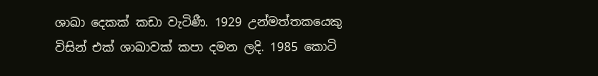ශාඛා ‍‍දෙකක් කඩා වැටිණී. 1929 උන්මත්‍තකයෙකු විසින් එක් ශාඛාවක් කපා දමන ලදි. 1985 කොටි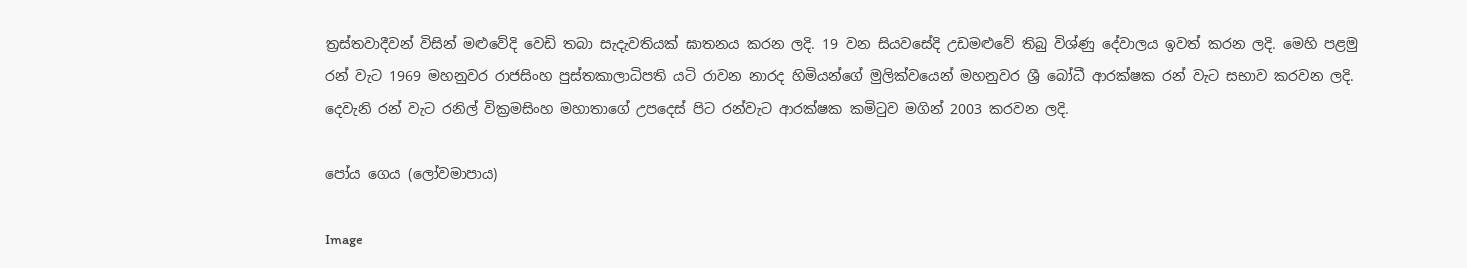ත්‍රස්තවාදීවන් විසින් මළුවේදි වෙඩි තබා සැදැවතියක් ඝාතනය කරන ලදි. 19 වන සියවසේදි උඩමළුවේ තිබු විශ්ණු දේවාලය ඉවත් කරන ලදි. මෙහි පළමු රන් වැට 1969 මහනුවර රාජසිංහ පුස්තකාලාධිපති යටි රාවන නාරද හිමියන්ගේ මුලික්වයෙන් මහනුවර ශ්‍රී බෝධී ආරක්ෂක රන් වැට සභාව කරවන ලදි. දෙවැනි රන් වැට රනිල් වික්‍රමසිංහ මහාතාගේ උපදෙස් පිට රන්වැට ආරක්ෂක කමිටුව මගින් 2003 කරවන ලදි.

පෝය ගෙය (ලෝවමාපාය)

Image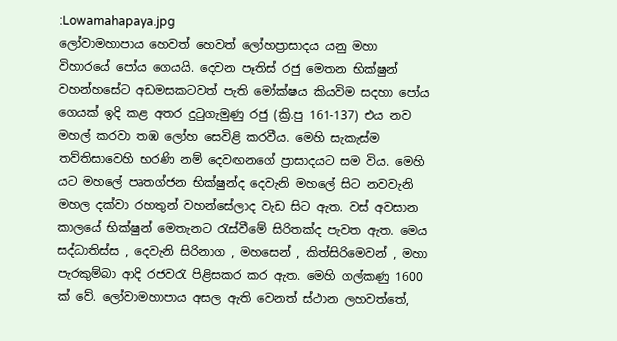:Lowamahapaya.jpg
ලෝවාමහාපාය හෙවත් හෙවත් ලෝහප්‍රාසාදය යනු මහා විහාරයේ පෝය ගෙයයි. දෙවන පෑතිස් රජු මෙතන භික්ෂුන් වහන්හසේට අඩමසකටවත් පැති මෝක්ෂය කියවිම සදහා පෝය ගෙයක් ඉදි කළ අතර දුටුගැමුණු රජු (ක්‍රි.පු 161-137) එය නව මහල් කරවා තඹ ලෝහ සෙවිළි කරවීය. මෙහි සැකැස්ම තව්තිසාවෙහි භරණි නම් දෙවඟනගේ ප්‍රාසාදයට සම විය. මෙහි යට මහලේ පෘතග්ජන භික්ෂුන්ද දෙවැනි මහලේ සිට නවවැනි මහල දක්වා රහතුන් වහන්සේලාද වැඩ සිට ඇත. වස් අවසාන කාලයේ භික්ෂුන් මෙතැනට රැස්වීමේ සිරිතක්ද පැවත ඇත. මෙය සද්ධාතිස්ස , දෙවැනි සිරිනාග , මහසෙන් , කිත්සිරිමෙවන් , මහා පැරකුම්බා ආදි රජවරැ පිළිසකර කර ඇත. මෙහි ගල්කණු 1600 ක් වේ. ලෝවාමහාපාය අසල ඇති වෙනත් ස්ථාන ලහවත්තේ,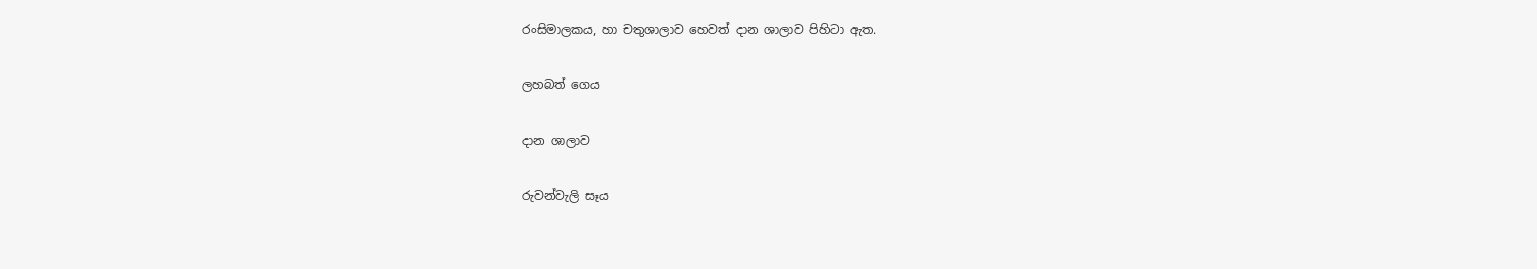රංසිමාලකය, හා චතුශාලාව හෙවත් දාන ශාලාව පිහිටා ඇත.

ලහබත් ගෙය

දාන ශාලාව

රුවන්වැලි සෑය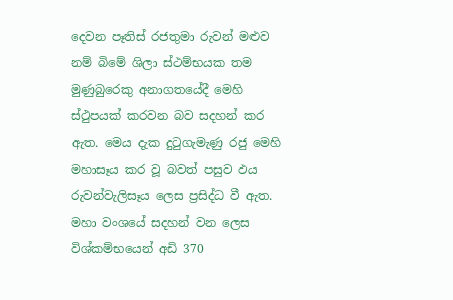දෙවන පෑතිස් රජතුමා රුවන් මළුව නම් බිමේ ශිලා ස්ථම්භයක තම මුණුබුරෙකු අනාගතයේදී මෙහි ස්ථුපයක් කරවන බව සදහන් කර ඇත. මෙය දැක දුටුගැමැණු රජු මෙහි මහාසෑය කර වූ බවත් පසුව ඵය රුවන්වැලිසෑය ලෙස ප්‍රසිද්ධ වී ඇත. මහා වංශයේ සදහන් වන ලෙස විශ්කම්භයෙන් අඩි 370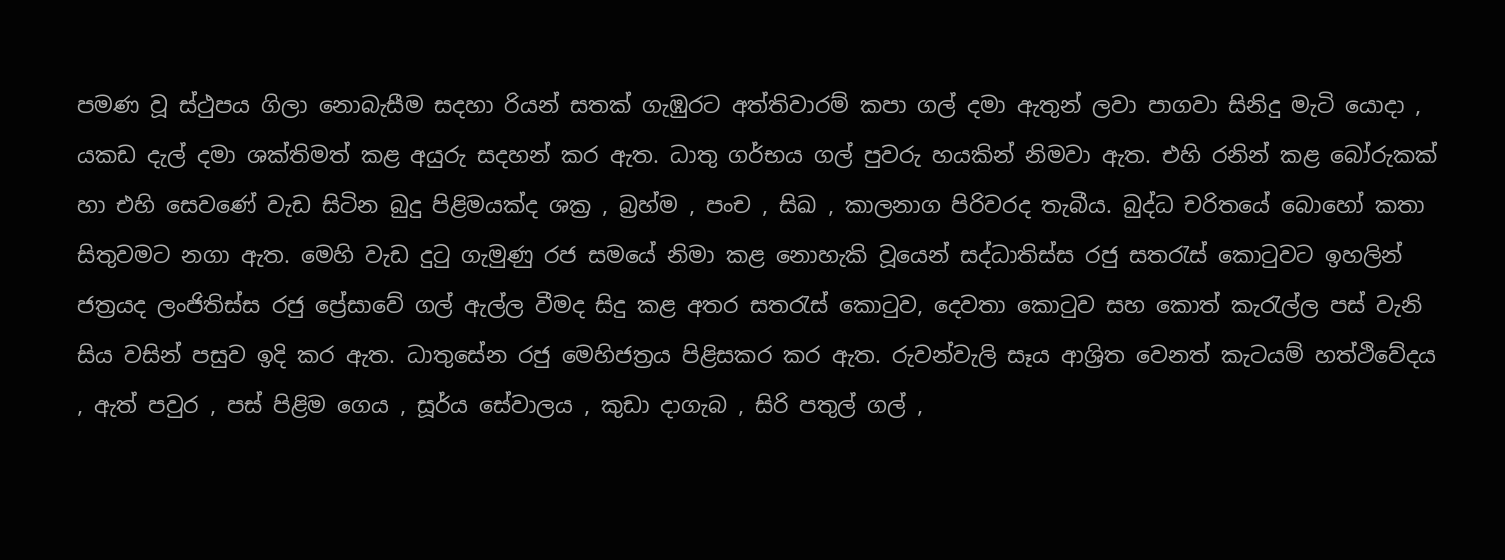පමණ වූ ස්ථුපය ගිලා නොබැසීම සදහා රියන් සතක් ගැඹුරට අත්තිවාරම් කපා ගල් දමා ඇතුන් ලවා පාගවා සිනිදු මැටි යොදා , යකඩ දැල් දමා ශක්තිමත් කළ අයුරු සදහන් කර ඇත. ධාතු ගර්භය ගල් පුවරු හයකින් නිමවා ඇත. එහි රනින් කළ බෝරුකක් හා එහි සෙවණේ වැඩ සිටින බුදු පිළිමයක්ද ශක්‍ර , බ්‍රහ්ම , පංච , සිඛ , කාලනාග පිරිවරද තැබීය. බුද්ධ චරිතයේ බොහෝ කතා සිතුවමට නගා ඇත. මෙහි වැඩ දුටු ගැමුණු රජ සමයේ නිමා කළ නොහැකි වූයෙන් සද්ධාතිස්ස රජු සතරැස් කොටුවට ඉහලින් ජත්‍රයද ලංජිතිස්ස රජු ප්‍රේසාවේ ගල් ඇල්ල වීමද සිදු කළ අතර සතරැස් කොටුව, දෙවතා කොටුව සහ කොත් කැරැල්ල පස් වැනි සිය වසින් පසුව ඉදි කර ඇත. ධාතුසේන රජු මෙහිජත්‍රය පිළිසකර කර ඇත. රුවන්වැලි සෑය ආශ්‍රිත වෙනත් කැටයම් හත්ථිවේදය , ඇත් පවුර , පස් පිළිම ගෙය , සූර්ය සේවාලය , කුඩා දාගැබ , සිරි පතුල් ගල් ,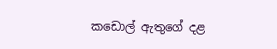කඩොල් ඇතුගේ දළ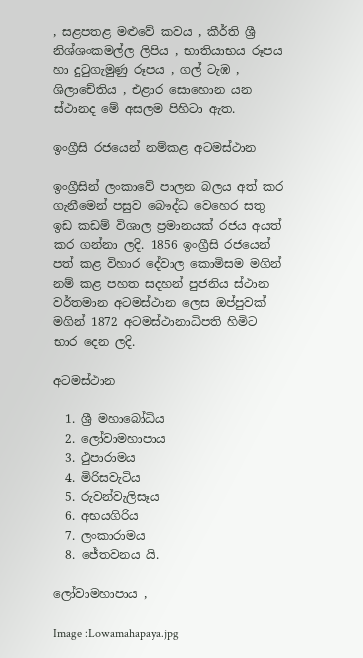, සළපතළ මළු‍වේ කවය , කීර්ති ශ්‍රී නිශ්ශංකමල්ල ලිපිය , භාතියාභය රූපය හා දුටුගැමුණු රූපය , ගල් ටැඹ , ශිලාචේතිය , එළාර සොහොන යන ස්ථානද මේ අසලම පිහිටා ඇත.

ඉංග්‍රීසි රජයෙන් නම්කළ අටමස්ථාන

ඉංග්‍රීසින් ලංකාවේ පාලන බලය අත් කර ගැනීමෙන් පසුව බෞද්ධ වෙහෙර සතු ඉඩ කඩම් විශාල ප්‍රමානයක් රජය අයත් කර ගන්නා ලදි. 1856 ඉංග්‍රීසි රජයෙන් පත් කළ විහාර දේවාල කොමිසම මගින් නම් කළ පහත සදහන් පුජනිය ස්ථාන වර්තමාන අටමස්ථාන ලෙස ඔප්පුවක් මගින් 1872 අටමස්ථානාධිපති හිමිට භාර දෙන ලදි.

අටමස්ථාන

  1. ශ්‍රී මහාබෝධිය
  2. ලෝවාමහාපාය
  3. ථුපාරාමය
  4. මිරිසවැටිය
  5. රුවන්වැලිසෑය
  6. අභයගිරිය
  7. ලංකාරාමය
  8. ජේතවනය යි.

ලෝවාමහාපාය ,

Image :Lowamahapaya.jpg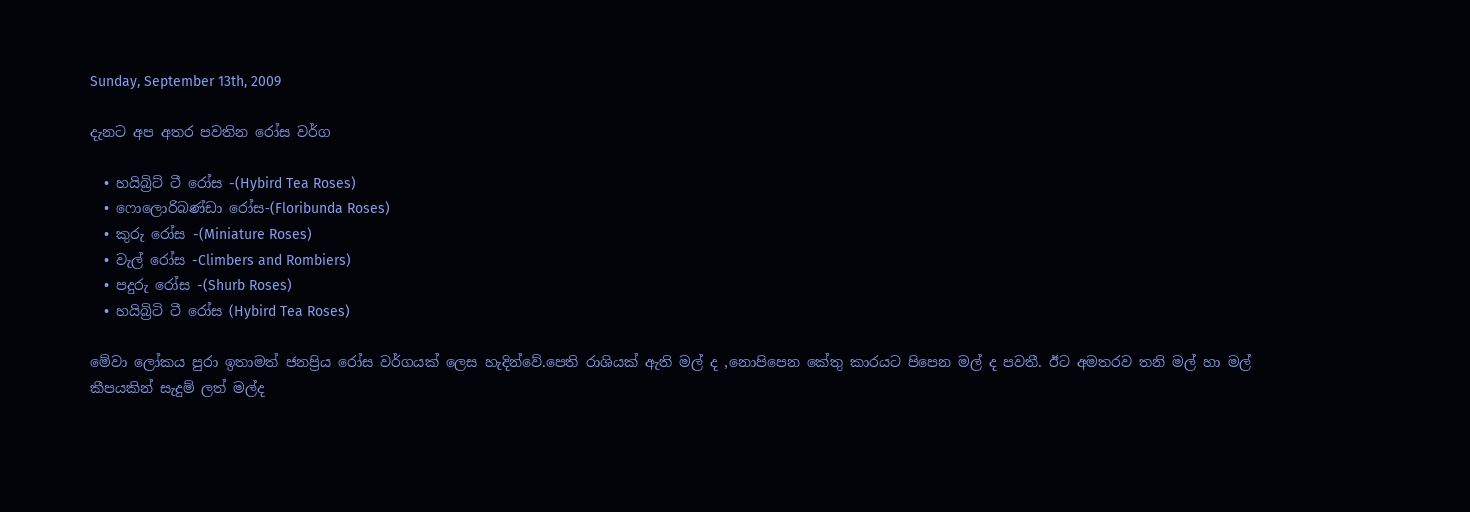Sunday, September 13th, 2009

දැනට අප අතර පවතින රෝස වර්ග

  • හයිබ්‍රිට් ටී රෝස -(Hybird Tea Roses)
  • ෆොලොරිබණ්ඩා රෝස-(Floribunda Roses)
  • කුරු රෝස -(Miniature Roses)
  • වැල් රෝස -Climbers and Rombiers)
  • පදුරු රෝස -(Shurb Roses)
  • හයිබ්‍රිටි ටී රෝස (Hybird Tea Roses)

මේවා ලෝකය පුරා ඉතාමත් ජනප්‍රිය රෝස වර්ගයක් ලෙස හැදින්වේ.පෙති රාශියක් ඇති මල් ද ,නොපිපෙන කේතු කාරයට පිපෙන මල් ද පවතී. ඊට අමතරව තනි මල් හා මල් කීපයකින් සැදුම් ලත් මල්ද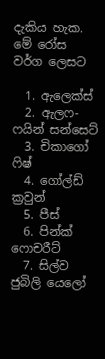දැකිය හැක.
මේ රෝස වර්ග ලෙසට

  1. ඇලෙක්ස්
  2. ඇලෆ-ෆයින් සන්සෙට්
  3. චිකාගෝ ෆිෂ්
  4. ගෝල්ඩ් ක්‍රවුන්
  5. පීස්
  6. පින්ක් ෆොචරීට්
  7. සිල්ව ජුබිලි යෙලෝ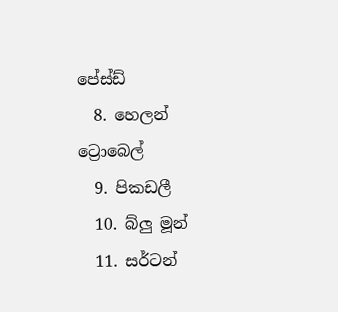පේස්ඩ්
  8. හෙලන් ට්‍රොබෙල්
  9. පිකඩලී
  10. බ්ලු මූන්
  11. සර්ටන්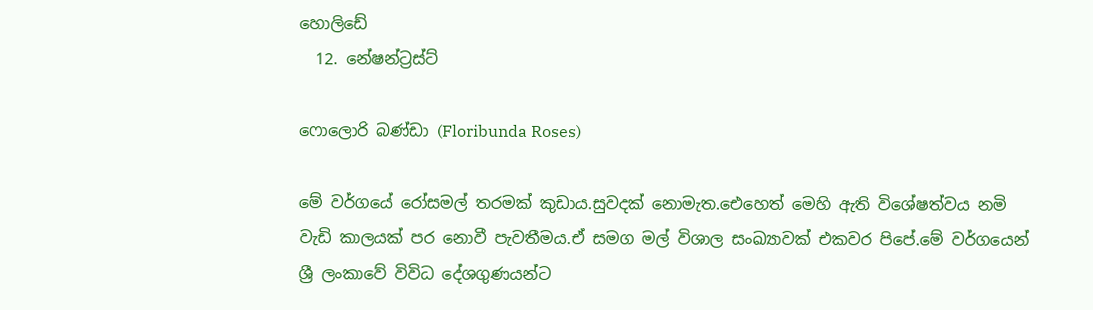හොලිඩේ
  12. නේෂන්ට්‍රස්ට්

ෆොලොරි බණ්ඩා (Floribunda Roses)

මේ වර්ගයේ රෝසමල් තරමක් කුඩාය.සුවදක් නොමැත.ඓහෙත් මෙහි ඇති විශේෂත්වය නමි වැඩි කාලයක් පර නොවී පැවතීමය.ඒ සමග මල් විශාල සංඛ්‍යාවක් එකවර පිපේ.මේ වර්ගයෙන් ශ්‍රී ලංකාවේ විවිධ දේශගුණයන්ට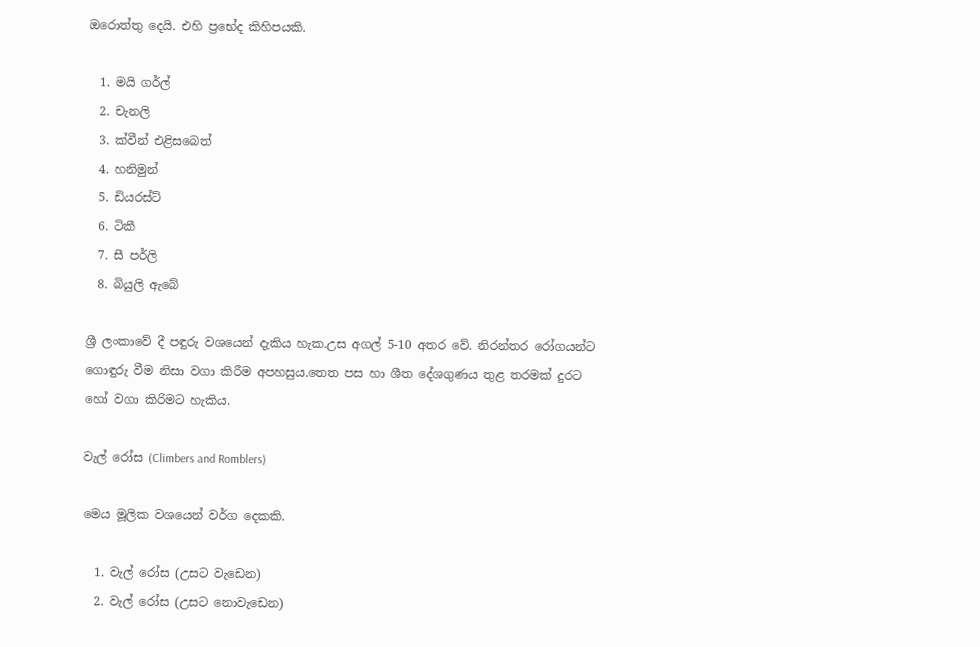ඔරොත්තු දෙයි. එහි ප්‍රභේද කිහිපයකි.

  1. මයි ගර්ල්
  2. චැනලි
  3. ක්වීන් එළිසබෙත්
  4. හනිමුන්
  5. ඩියරස්ට්
  6. ටිකී
  7. සී පර්ලි
  8. බියුලි ඇබේ

ශ්‍රී ලංකාවේ දී පඳුරු වශයෙන් දැකිය හැක.උස අගල් 5-10 අතර වේ. නිරන්තර රෝගයන්ට ගොඳුරු වීම නිසා වගා කිරීම අපහසුය.තෙත පස හා ශීත දේශගුණය තුළ තරමක් දුරට හෝ වගා කිරිමට හැකිය.

වැල් රෝස (Climbers and Romblers)

මෙය මූලික වශයෙන් වර්ග දෙකකි.

  1. වැල් රෝස (උසට වැඩෙන)
  2. වැල් රෝස (උසට නොවැඩෙන)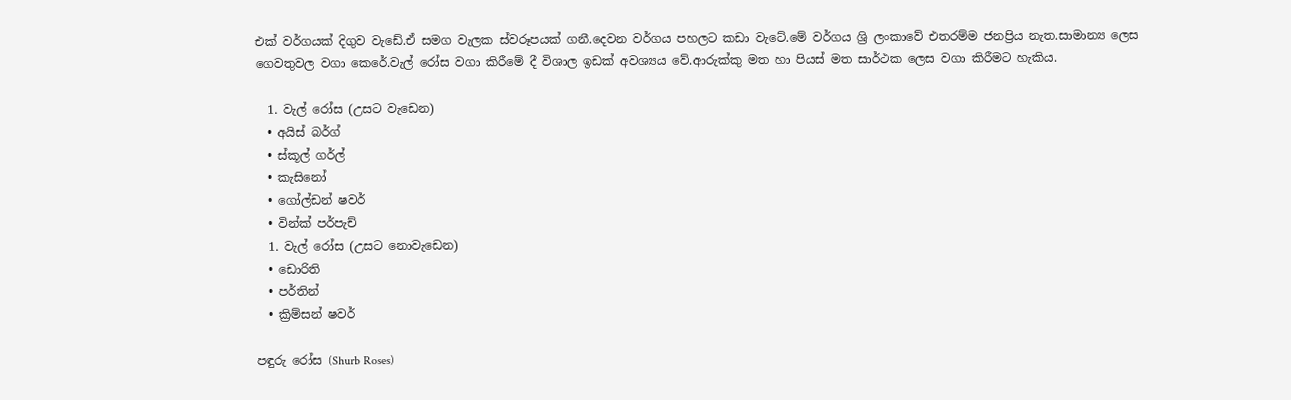එක් වර්ගයක් දිගුව වැඩේ.ඒ සමග වැලක ස්වරූපයක් ගනී.දෙවන වර්ගය පහලට කඩා වැටේ.මේ වර්ගය ශ්‍රි ලංකාවේ එතරම්ම ජනප්‍රිය නැත.සාමාන්‍ය ලෙස ගෙවතුවල වගා කෙරේ.වැල් රෝස වගා කිරීමේ දී විශාල ඉඩක් අවශ්‍යය වේ.ආරුක්කු මත හා පියස් මත සාර්ථක ලෙස වගා කිරීමට හැකිය.

  1. වැල් රෝස (උසට වැඩෙන)
  • අයිස් බර්ග්
  • ස්කූල් ගර්ල්
  • කැසිනෝ
  • ගෝල්ඩන් ෂවර්
  • වින්ක් පර්පැච්
  1. වැල් රෝස (උසට නොවැඩෙන)
  • ඩොරිති
  • පර්තින්
  • ක්‍රිම්සන් ෂවර්

පඳුරු රෝස (Shurb Roses)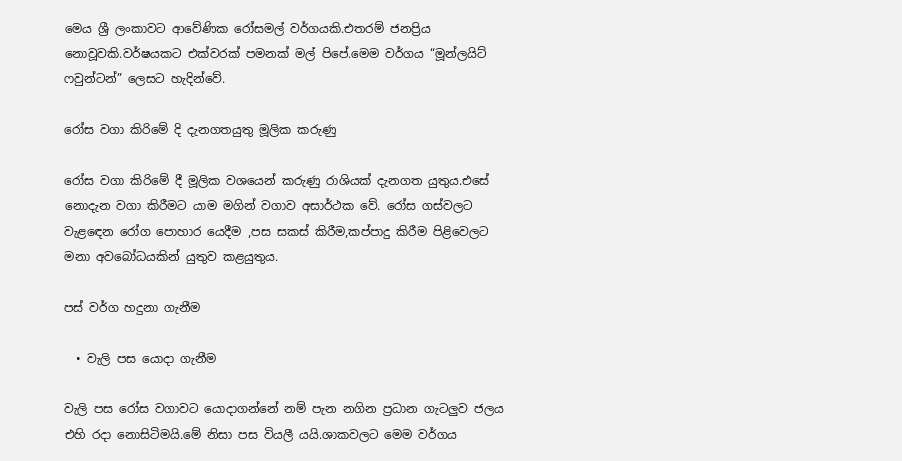මෙය ශ්‍රී ලංකාවට ආවේණික රෝසමල් වර්ගයකි.එතරම් ජනප්‍රිය නොවූවකි.වර්ෂයකට එක්වරක් පමනක් මල් පිපේ.මෙම වර්ගය “මූන්ලයිට් ෆවුන්ටන්” ලෙසට හැදින්වේ.

රෝස වගා කිරිමේ දි දැනගතයුතු මූලික කරුණු

රෝස වගා කිරිමේ දී මූලික වශයෙන් කරුණු රාශියක් දැනගත යුතුය.එසේ නොදැන වගා කිරීමට යාම මගින් වගාව අසාර්ථක වේ. රෝස ගස්වලට වැළඳෙන රෝග පොහාර යෙදීම ,පස සකස් කිරීම,කප්පාදු කිරීම පිළිවෙලට මනා අවබෝධයකින් යුතුව කළයුතුය.

පස් වර්ග හදුනා ගැනීම

  • වැලි පස යොදා ගැනීම

වැලි පස රෝස වගාවට යොදාගන්නේ නම් පැන නගින ප්‍රධාන ගැටලුව ජලය එහි රදා නොසිටිමයි.මේ නිසා පස වියලී යයි.ශාකවලට මෙම වර්ගය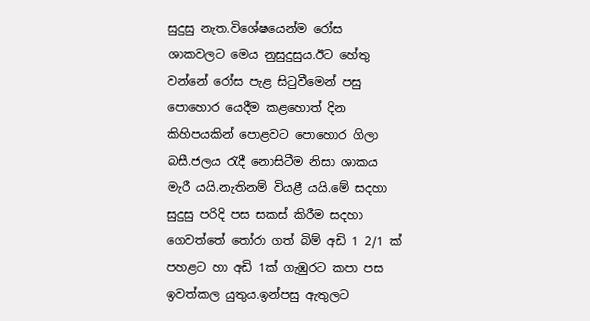සුදුසු නැත.විශේෂයෙන්ම රෝස ශාකවලට මෙය නුසුදුසුය.ඊට හේතු වන්නේ රෝස පැළ සිටුවීමෙන් පසු පොහොර යෙදීම කළහොත් දින කිහිපයකින් පොළවට පොහොර ගිලා බසී.ජලය රැදී නොසිටීම නිසා ශාකය මැරී යයි.නැතිනම් වියළී යයි.මේ සදහා සුදුසු පරිදි පස සකස් කිරීම සදහා ගෙවත්තේ තෝරා ගත් බිම් අඩි 1 2/1 ක් පහළට හා අඩි 1ක් ගැඹුරට කපා පස ඉවත්කල යුතුය.ඉන්පසු ඇතුලට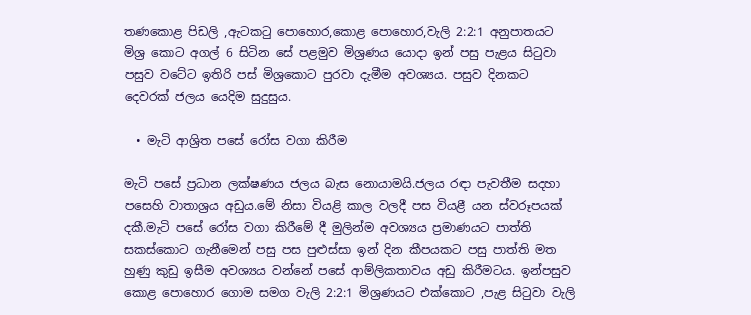තණකොළ පිඩලි ,ඇටකටු පොහොර,කොළ පොහොර,වැලි 2:2:1 අනුපාතයට මිශ්‍ර කොට අගල් 6 සිටින සේ පළමුව මිශ්‍රණය යොදා ඉන් පසු පැළය සිටුවා පසුව වටේට ඉතිරි පස් මිශ්‍රකොට පුරවා දැමීම අවශ්‍යය. පසුව දිනකට දෙවරක් ජලය යෙදිම සුදුසුය.

  • මැටි ආශ්‍රිත පසේ රෝස වගා කිරීම

මැටි පසේ ප්‍රධාන ලක්ෂණය ජලය බැස නොයාමයි.ජලය රඳා පැවතීම සදහා පසෙහි වාතාශ්‍රය අඩුය.මේ නිසා වියළි කාල වලදී පස වියළී යන ස්වරූපයක් දකී.මැටි පසේ රෝස වගා කිරීමේ දී මුලින්ම අවශ්‍යය ප්‍රමාණයට පාත්ති සකස්කොට ගැනීමෙන් පසු පස පුළුස්සා ඉන් දින කීපයකට පසු පාත්ති මත හුණු කුඩු ඉසීම අවශ්‍යය වන්නේ පසේ ආම්ලිකතාවය අඩු කිරීමටය. ඉන්පසුව කොළ පොහොර ගොම සමග වැලි 2:2:1 මිශ්‍රණයට එක්කොට ,පැළ සිටුවා වැලි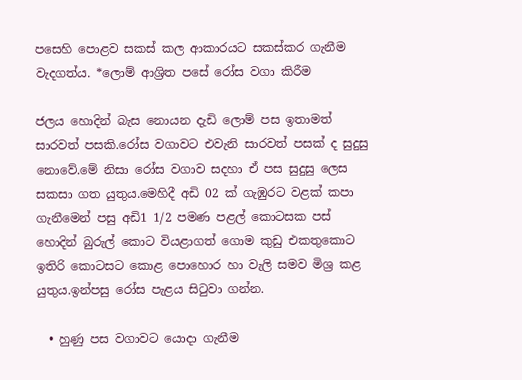පසෙහි පොළව සකස් කල ආකාරයට සකස්කර ගැනීම වැදගත්ය. *ලොම් ආශ්‍රිත පසේ රෝස වගා කිරීම

ජලය හොදින් බැස නොයන දැඩි ලොම් පස ඉතාමත් සාරවත් පසකි.රෝස වගාවට එවැනි සාරවත් පසක් ද සුදුසු නොවේ.මේ නිසා රෝස වගාව සදහා ඒ පස සුදුසු ලෙස සකසා ගත යුතුය.මෙහිදී අඩි 02 ක් ගැඹුරට වළක් කපා ගැනීමෙන් පසු අඩි1 1/2 පමණ පළල් කොටසක පස් හොදින් බුරුල් කොට වියළාගත් ගොම කුඩු එකතුකොට ඉතිරි කොටසට කොළ පොහොර හා වැලි සමව මිශ්‍ර කළ යුතුය.ඉන්පසු රෝස පැළය සිටුවා ගන්න.

  • හුණු පස වගාව‍ට යොදා ගැනීම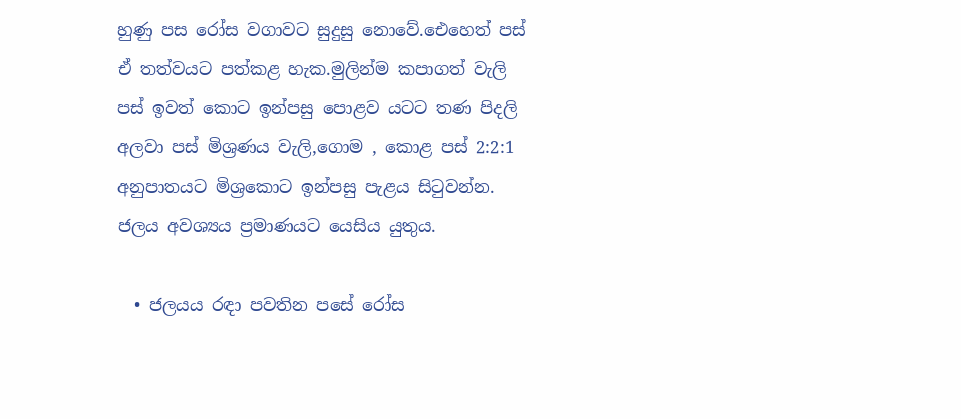හුණු පස රෝස වගාවට සුදුසු නොවේ.ඓහෙත් පස් ඒ තත්වයට පත්කළ හැක.මුලින්ම කපාගත් වැලි පස් ඉවත් කොට ඉන්පසු පොළව යටට තණ පිදලි අලවා පස් මිශ්‍රණය වැලි,ගොම , කොළ පස් 2:2:1 අනුපාතයට මිශ්‍රකොට ඉන්පසු පැළය සිටුවන්න. ජලය අවශ්‍යය ප්‍රමාණයට යෙසිය යුතුය.

  • ජලයය රඳා පවතින පසේ රෝස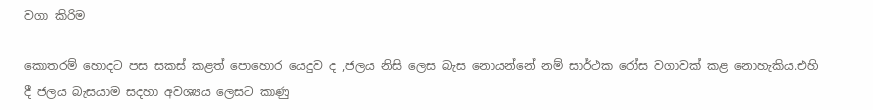වගා කිරිම

කොතරම් හොදට පස සකස් කළත් පොහොර යෙදුව ද ,ජලය නිසි ලෙස බැස නොයන්නේ නම් සාර්ථක රෝස වගාවක් කළ නොහැකිය.එහි දී ජලය බැසයාම සදහා අවශ්‍යය ලෙසට කාණු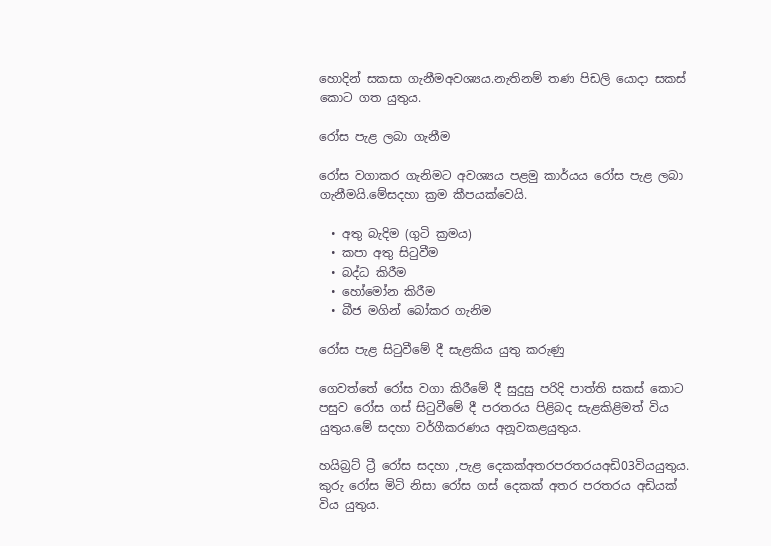හොදින් සකසා ගැනීමඅවශ්‍යය.නැතිනම් තණ පිඩලි යොදා සකස් කොට ගත යුතුය.

රෝස පැළ ලබා ගැනීම

රෝස වගාකර ගැනිමට අවශ්‍යය පළමු කාර්යය රෝස පැළ ලබා ගැනීමයි.මේසදහා ක්‍රම කීපයක්වෙයි.

  • අතු බැදිම (ගුටි ක්‍රමය)
  • කපා අතු සිටුවීම
  • බද්ධ කිරීම
  • හෝමෝන කිරීම
  • බීජ මගින් බෝකර ගැනිම

රෝස පැළ සිටුවීමේ දී සැළකිය යුතු කරුණු

ගෙවත්තේ රෝස වගා කිරීමේ දී සුදුසු පරිදි පාත්ති සකස් කොට පසුව රෝස ගස් සිටුවීමේ දී පරතරය පිළිබද සැළකිළිමත් විය යුතුය.මේ සදහා වර්ගීකරණය අනූවකළයුතුය.

හයිබ්‍රට් ට්‍රී රෝස සදහා ,පැළ දෙකක්අතරපරතරයඅඩි03වියයුතුය. කුරු රෝස මිටි නිසා රෝස ගස් දෙකක් අතර පරතරය අඩියක් විය යුතුය.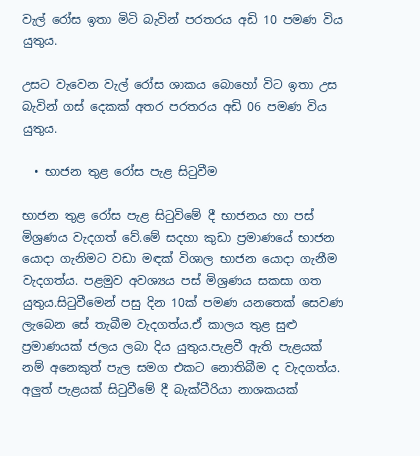වැල් රෝස ඉතා මිටි බැවින් පරතරය අඩි 10 පමණ විය යුතුය.

උසට වැවෙන වැල් රෝස ශාකය ‍බොහෝ විට ඉතා උස බැවින් ගස් දෙකක් අතර පරතරය අඩි 06 පමණ විය යුතුය.

  • භාජන තුළ රෝස පැළ සිටුවීම

භාජන තුළ රෝස පැළ සිටුවිමේ දී භාජනය හා පස් මිශ්‍රණය වැදගත් වේ.මේ සදහා කුඩා ප්‍රමාණයේ භාජන යොදා ගැනිමට වඩා මඳක් විශාල භාජන යොදා ගැනීම වැදගත්ය. පළමුව අවශ්‍යය පස් මිශ්‍රණය සකසා ගත යුතුය.සිටුවීමෙන් පසු දින 10ක් පමණ යනතෙක් සෙවණ ලැබෙන සේ තැබීම වැදගත්ය.ඒ කාලය තුළ සුළු ප්‍රමාණයක් ජලය ලබා දිය යුතුය.පැළවී ඇති පැළයක් නම් අනෙකුත් පැල සමග එකට නොතිබීම ද වැදගත්ය. අලුත් පැළයක් සිටුවීමේ දී බැක්ටීරියා නාශකයක්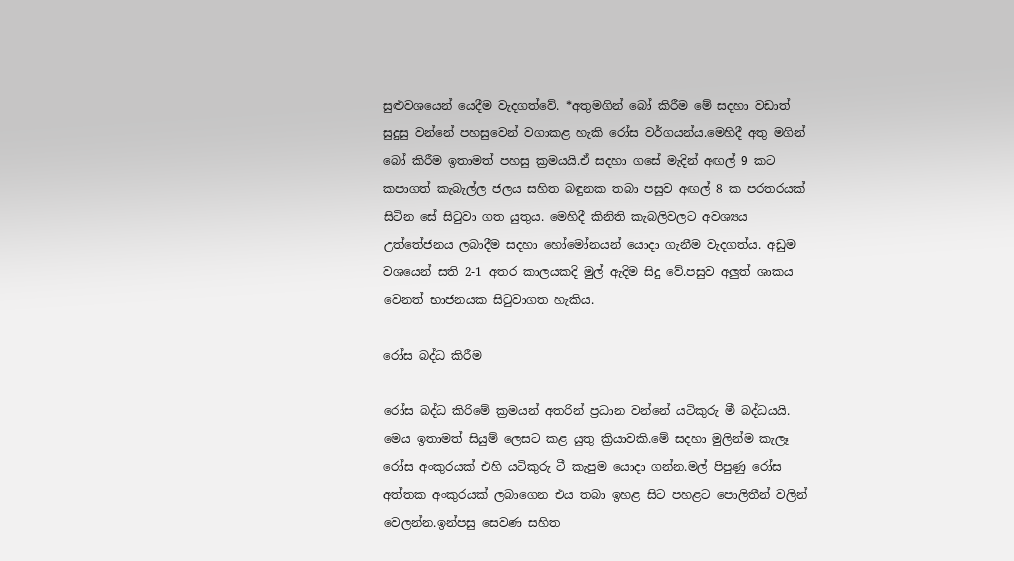සුළුවශයෙන් යෙදීම වැදගත්වේ. *අතුමගින් බෝ කිරීම මේ සදහා වඩාත් සුදුසු වන්නේ පහසුවෙන් වගාකළ හැකි රෝස වර්ගයන්ය.මෙහිදී අතු මගින් බෝ කිරීම ඉතාමත් පහසු ක්‍රමයයි.ඒ සදහා ගසේ මැදින් අඟල් 9 කට කපාගත් කැබැල්ල ජලය සහිත බඳුනක තබා පසුව අඟල් 8 ක පරතරයක් සිටින සේ සිටුවා ගත යුතුය. මෙහිදී කිනිති කැබලිවලට අවශ්‍යය උත්තේජනය ලබාදීම සදහා හෝමෝනයන් යොදා ගැනීම වැදගත්ය. අඩුම වශයෙන් සති 2-1 අතර කාලයකදි මුල් ඇදිම සිදු වේ.පසුව අලුත් ශාකය වෙනත් භාජනයක සිටුවාගත හැකිය.

රෝස බද්ධ කිරීම

රෝස බද්ධ කිරිමේ ක්‍රමයන් අතරින් ප්‍රධාන වන්නේ යටිකුරු මී බද්ධයයි. මෙය ඉතාමත් සියුම් ලෙසට කළ යුතු ක්‍රියාවකි.මේ සදහා මුලින්ම කැලෑ රෝස අංකුරයක් එහි යටිකුරු ටී කැපුම යොදා ගන්න.මල් පිපුණු රෝස අත්තක අංකුරයක් ලබාගෙන එය තබා ඉහළ සිට පහළට පොලිතීන් වලින් වෙලන්න.ඉන්පසු සෙවණ සහිත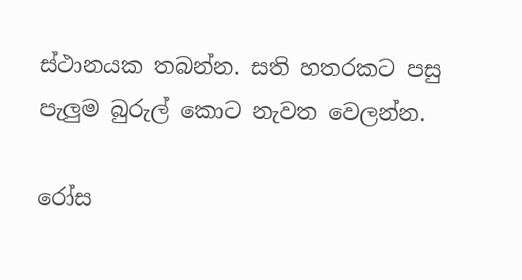ස්ථානයක තබන්න. සති හතරකට පසු පැලුම බුරුල් කොට නැවත වෙලන්න.

රෝස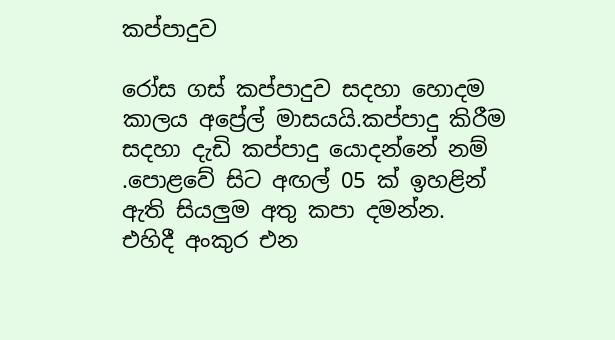කප්පාදුව

රෝස ගස් කප්පාදුව සදහා හොදම කාලය අප්‍රේල් මාසයයි.කප්පාදු කිරීම සදහා දැඩි කප්පාදු යොදන්නේ නම් .පොළවේ සිට අඟල් 05 ක් ඉහළින් ඇති සියලුම අතු කපා දමන්න. එහිදී අංකුර එන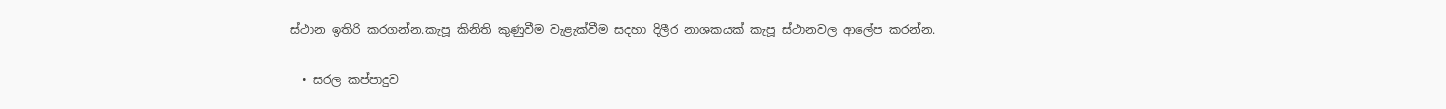ස්ථාන ඉතිරි කරගන්න.කැපූ කිනිති කුණුවීම වැළැක්වීම සදහා දිලීර නාශකයක් කැපූ ස්ථානවල ආලේප කරන්න.

  • සරල කප්පාදුව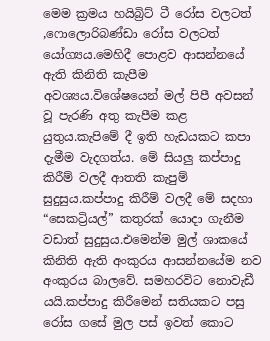මෙම ක්‍රමය හයිබ්‍රිට් ටී රෝස වලටත් ,ෆොලොරිබණ්ඩා රෝස වලටත් යෝග්‍යය.මෙහිදී පොළව ආසන්නයේ ඇති කිනිති කැපීම අවශ්‍යය.විශේෂයෙන් මල් පිපී අවසන් වූ පැරණි අතු කැපීම කළ යුතුය.කැපිමේ දී ඉති හැඩයකට කපා දැමීම වැදගත්ය. මේ සියලු කප්පාදු කිරීම් වලදී ආතති කැපුම් සුදුසුය.කප්පාදු කිරීම් වලදී මේ සදහා “සෙකට්‍රියල්” කතුරක් යොදා ගැනීම වඩාත් සුදුසුය.එමෙන්ම මුල් ශාකයේ කිනිති ඇති අංකුරය ආසන්නයේම නව අංකුරය බාලවේ. සමහරවිට නොවැඩී යයි.කප්පාදු කිරීමෙන් සතියකට පසු රෝස ගසේ මුල පස් ඉවත් කොට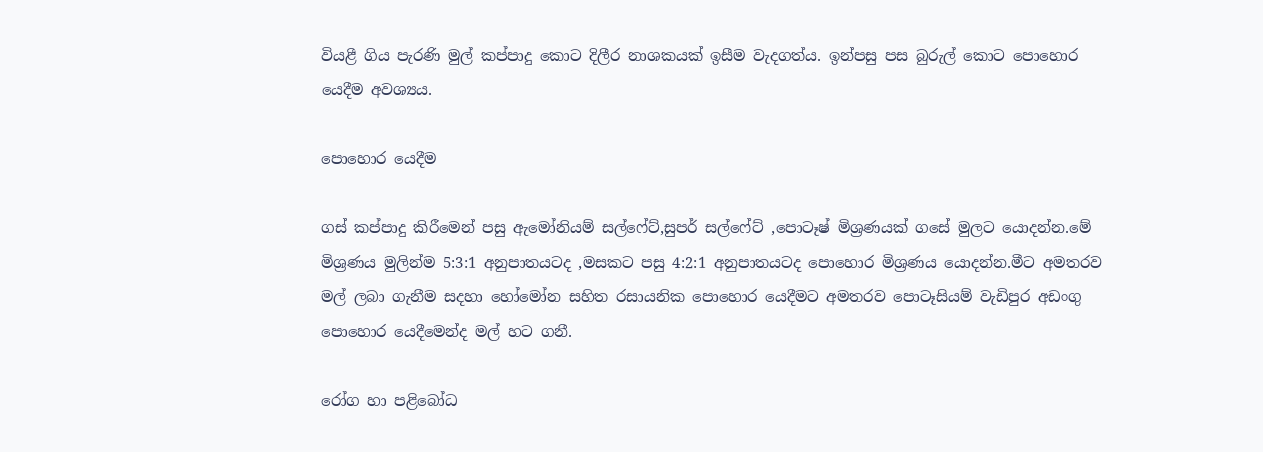වියළී ගිය පැරණි මුල් කප්පාදු කොට දිලීර නාශකයක් ඉසීම වැදගත්ය. ඉන්පසු පස බුරුල් කොට පොහොර යෙදීම අවශ්‍යය.

පොහොර යෙදීම

ගස් කප්පාදු කිරීමෙන් පසු ඇමෝනියම් සල්‍‍ෆේට්,සුපර් සල්ෆේට් ,පොටෑෂ් මිශ්‍රණයක් ගසේ මුලට යොදන්න.මේ මිශ්‍රණය මුලින්ම 5:3:1 අනුපාතයටද ,මසකට පසු 4:2:1 අනුපාතයටද පොහොර මිශ්‍රණය යොදන්න.මීට අමතරව මල් ලබා ගැනීම සදහා හෝමෝන සහිත රසායනික පොහොර යෙදීමට අමතරව පොටෑසියම් වැඩිපුර අඩංගු පොහොර යෙදීමෙන්ද මල් හට ගනී.

රෝග හා පළිබෝධ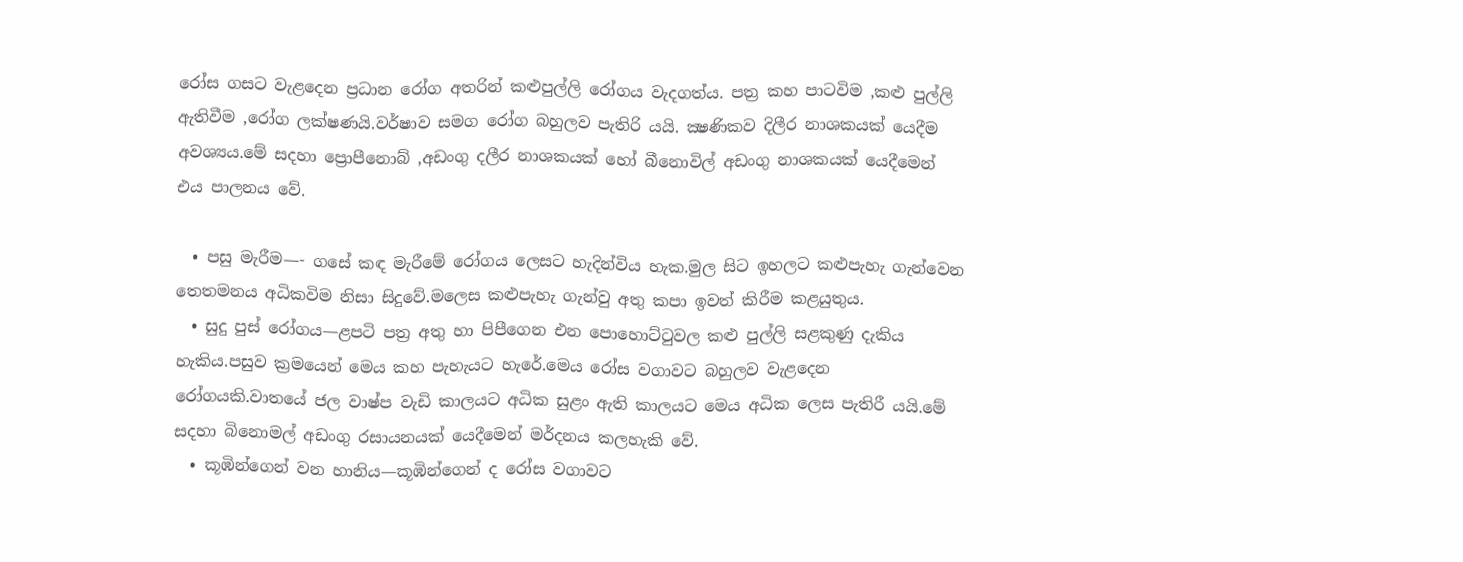රෝස ගසට වැළදෙන ප්‍රධාන රෝග අතරින් කළුපුල්ලි රෝගය වැදගත්ය. පත්‍ර කහ පාටවිම ,කළු පුල්ලි ඇතිවීම ,රෝග ලක්ෂණයි.වර්ෂාව සමග රෝග බහුලව පැතිරි යයි. ක්‍ෂණිකව දිලීර නාශකයක් යෙදීම අවශ්‍යය.මේ සදහා ප්‍රොපීනොබ් ,අඩංගු දලීර නාශකයක් හෝ බීනොවිල් අඩංගු නාශකයක් යෙදීමෙන් එය පාලනය වේ.

  • පසු මැරීම—- ගසේ කඳ මැරීමේ රෝගය ලෙසට හැදින්විය හැක.මුල සිට ඉහලට කළුපැහැ ගැන්වෙන තෙතමනය අධිකවිම නිසා සිදුවේ.මලෙස කළුපැහැ ගැන්වු අතු කපා ඉවත් කිරීම කළයුතුය.
  • සුදු පුස් රෝගය—ළපටි පත්‍ර අතු හා පිපීගෙන එන පොහොට්ටුවල කළු පුල්ලි සළකුණු දැකිය හැකිය.පසුව ක්‍රමයෙන් මෙය කහ පැහැයට හැරේ.මෙය රෝස වගාවට බහුලව වැළදෙන රෝගයකි.වාතයේ ජල වාෂ්ප වැඩි කාලයට අධික සුළං ඇති කාලයට මෙය අධික ලෙස පැතිරී යයි.මේ සදහා බිනොමල් අඩංගු රසායනයක් යෙදීමෙන් මර්දනය කලහැකි වේ.
  • කූඹින්ගෙන් වන හානිය—කූඹින්ගෙන් ද රෝස වගාවට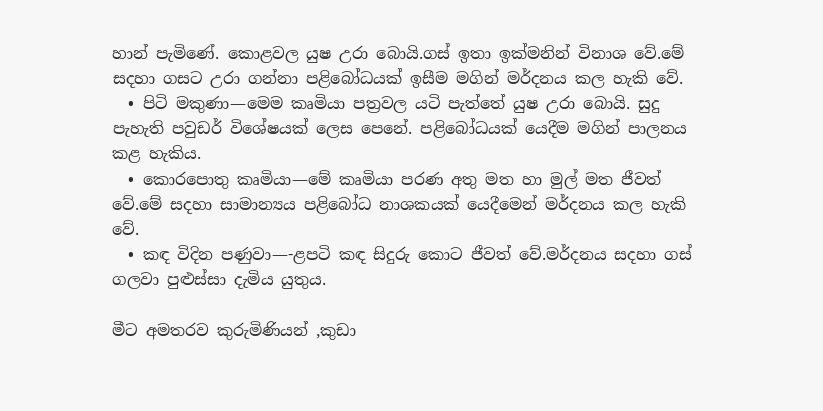හාන් පැමිණේ. කොළවල යුෂ උරා බොයි.ගස් ඉතා ඉක්මනින් විනාශ වේ.මේ සදහා ගසට උරා ගන්නා පළිබෝධයක් ඉසීම මගින් මර්දනය කල හැකි වේ.
  • පිටි මකුණා—මෙම කෘමියා පත්‍රවල යටි පැත්තේ යුෂ උරා බොයි. සුදු පැහැති පවුඩර් විශේෂයක් ලෙස පෙනේ. පළිබෝධයක් යෙදීම මගින් පාලනය කළ හැකිය.
  • කොරපොතු කෘමියා—මේ කෘමියා පරණ අතු මත හා මුල් මත ජීවත් වේ.මේ සදහා සාමාන්‍යය පළිබෝධ නාශකයක් යෙදීමෙන් මර්දනය කල හැකි වේ.
  • කඳ විදින පණුවා—-ළපටි කඳ සිදුරු කොට ජීවත් වේ.මර්දනය සදහා ගස් ගලවා පුළුස්සා දැමිය යුතුය.

මීට අමතරව කුරුමිණියන් ,කුඩා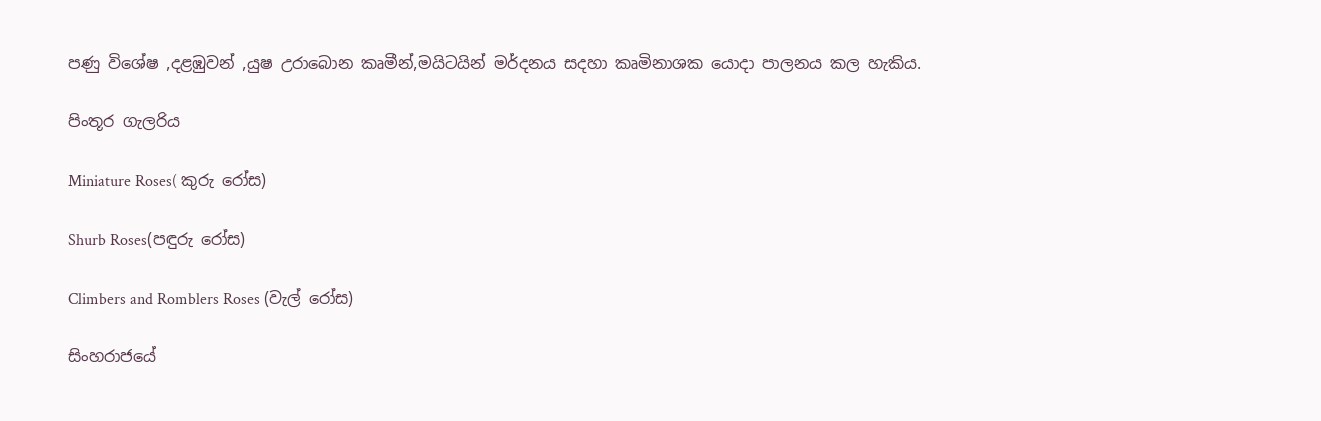පණු විශේෂ ,දළඹුවන් ,යුෂ උරාබොන කෘමීන්,මයිටයින් මර්දනය සදහා කෘමිනාශක යොදා පාලනය කල හැකිය.

පිංතූර ගැලරිය

Miniature Roses( කුරු රෝස)

Shurb Roses(පඳුරු රෝස)

Climbers and Romblers Roses (වැල් රෝස)

සිංහරාජයේ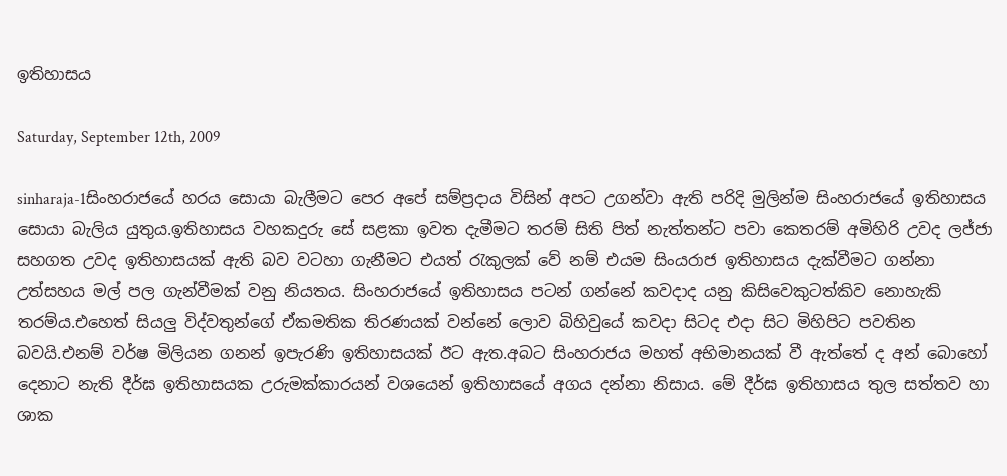ඉතිහාසය

Saturday, September 12th, 2009

sinharaja-1සිංහරාජයේ හරය සොයා බැලීමට පෙර අපේ සම්ප්‍රදාය විසින් අපට උගන්වා ඇති පරිදි මුලින්ම සිංහරාජයේ ඉතිහාසය සොයා බැලිය යුතුය.ඉතිහාසය වහකදුරු සේ සළකා ඉවත දැමීමට තරම් සිති පිත් නැත්තන්ට පවා කෙතරම් අමිහිරි උවද ලජ්ජා සහගත උවද ඉතිහාසයක් ඇති බව වටහා ගැනීමට එයත් රැකුලක් වේ නම් එයම සිංයරාජ ඉතිහාසය දැක්වීමට ගන්නා උත්සහය මල් පල ගැන්වීමක් වනු නියතය. සිංහරාජයේ ඉතිහාසය පටන් ගන්නේ කවදාද යනු කිසිවෙකුටත්කිව නොහැකි තරම්ය.එහෙත් සියලු විද්වතුන්ගේ ඒකමතික තිරණයක් වන්නේ ලොව බිහිවුයේ කවදා සිටද එදා සි‍ට මිහිපිට පවතින බවයි.එනම් වර්ෂ මිලියන ගනන් ඉපැරණි ඉතිහාසයක් ඊට‍ ඇත.අබට සිංහරාජය මහත් අභිමානයක් වී ඇත්තේ ද අන් බොහෝ දෙනාට නැති දීර්ඝ ඉතිහාසයක උරුමක්කාරයන් වශයෙන් ඉතිහාසයේ අගය දන්නා නිසාය. මේ දීර්ඝ ඉතිහාසය තුල සත්තව හා ශාක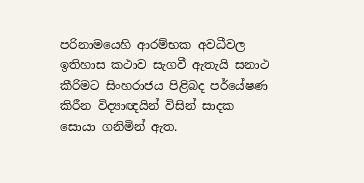පරිනාමයෙහි ආරම්භක අවධීවල ඉතිහාස කථාව සැගවී ඇතැයි සනාථ කීරිමට සිංහරාජය පිළිබද පර්යේෂණ කිරීන විද්‍යාඥයින් විසින් සාදක සොයා ගනිමින් ඇත.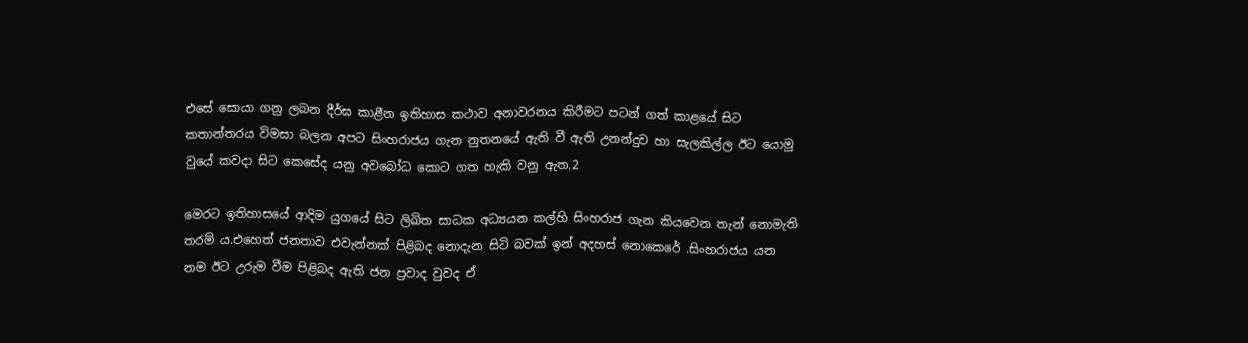එසේ සොයා ගනු ලබන දීර්ඝ කාළීන ඉතිහාස කථාව අනාවරනය කිරීමට පටන් ගත් කාළයේ සිට කතාන්තරය විමසා බලන අපට සිංහරාජය ගැන නුතනයේ ඇති වී ඇති උනන්දුව හා සැලකිල්ල ඊට යොමු වුයේ කවදා සිට කෙසේද යනු අවබෝධ කොට ගත හැකි වනු ඇත.2

මෙරට ඉතිහාසයේ ආදිම යුගයේ සිට ලිඛිත සාධක අධ්‍යයන කල්හි සිංහරාජ ගැන කියවෙන තැන් නොමැති තරම් ය.එහෙත් ජනතාව එවැන්නක් පිළිබද නොදැන සිටි බවක් ඉන් අදහස් නොකෙරේ .සිංහරාජය යන නම ඊට උරුම වීම පිළිබද ඇති ජන ප්‍රවාද වුවද ඒ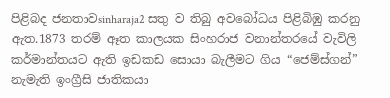පිළිබද ජනතාවsinharaja2 සතු ව තිබු අවබෝධය පිළිබිඹු කරනු ඇත.1873 තරම් ඈත කාලයක සිංහරාජ වනාන්තරයේ වැවිලි කර්මාන්තයට ඇති ඉඩකඩ සොයා බැලීමට ගිය “ජෙම්ස්ගන්” නැමැති ඉංග්‍රීසි ජාතිකයා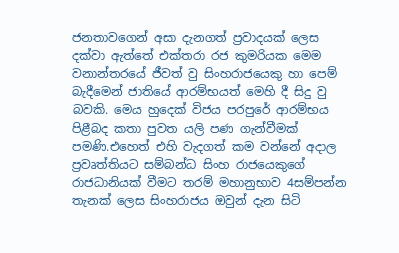ජනතාවගෙන් අසා දැනගත් ප්‍රවාදයක් ලෙස දක්වා ඇත්තේ එක්තරා රජ කුමරියක මෙම වනාන්තරයේ ජීවත් වු සිංහරාජයෙකු හා පෙම් බැදීමෙන් ජාතියේ ආරම්භයත් මෙහි දී සිදු වු බවකි. මෙය හුදෙක් විජය පරපුරේ ආරම්භය පිළීබද කතා පුවත යලි පණ ගැන්වීමක් පමණි.එහෙත් එහි වැදගත් කම වන්නේ අදාල ප්‍රවෘත්තියට සම්බන්ධ සිංහ රාජයෙකුගේ රාජධානියක් වීමට තරම් මහානුභාව 4සම්පන්න තැනක් ලෙස සිංහරාජය ඔවුන් දැන සිටි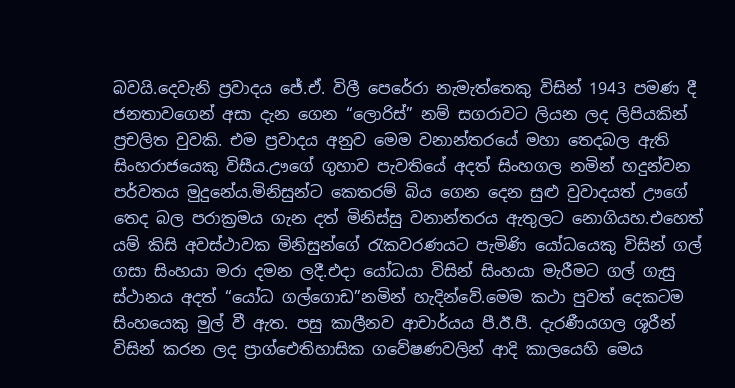බවයි.දෙවැනි ප්‍රවාදය ජේ.ඒ. විලී පෙරේරා නැමැත්තෙකු විසින් 1943 පමණ දී ජනතාවගෙන් අසා දැන ගෙන “ලොරිස්” නම් සගරාවට ලියන ලද ලිපියකින් ප්‍රචලිත වුවකි. එම ප්‍රවාදය අනුව මෙම වනාන්තරයේ මහා තෙදබල ඇති සිංහරාජයෙකු විසීය.ඌගේ ගුහාව පැවතියේ අදත් සිංහගල නමින් හදුන්වන පර්වතය මුදුනේය.මිනිසුන්ට කෙතරම් බිය ගෙන දෙන සුළු වුවාදයත් ඌගේ තෙද බල පරාක්‍රමය ගැන දත් මිනිස්සු වනාන්තරය ඇතුලට නොගියහ.එහෙත් යම් කිසි අවස්ථාවක මිනිසුන්ගේ රැකවරණයට පැමිණි යෝධයෙකු විසින් ගල් ගසා සිංහයා මරා දමන ලදී.එදා යෝධයා විසින් සිංහයා මැරීමට ගල් ගැසු ස්ථානය අදත් “යෝධ ගල්ගොඩ”නමින් හැදින්වේ.මෙම කථා පුවත් දෙකටම සිංහයෙකු මුල් වී ඇත. පසු කාලීනව ආචාර්යය පී.ඊ.පී. දැරණීයගල ශූරීන් විසින් කරන ලද ප්‍රාග්ඓතිහාසික ගවේෂණවලින් ආදි කාලයෙහි මෙය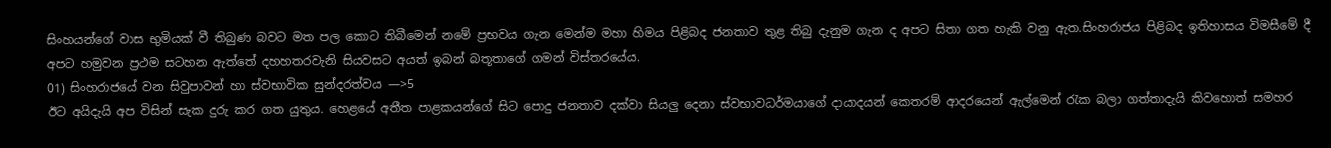සිංහයන්ගේ වාස භුමියක් වී තිබුණ බවට මත පල කොට තිබීමෙන් නමේ ප්‍රභවය ගැන මෙන්ම මහා හිමය පිළිබද ජනතාව තුළ තිබු දැනුම ගැන ද අපට සිතා ගත හැකි වනු ඇත.සිංහරාජය පිළිබද ඉතිහාසය විමසීමේ දී අපට හමුවන ප්‍රථම සටහන ඇත්තේ දහහතරවැනි සියවසට අයත් ඉබන් බතූතාගේ ගමන් විස්තරයේය.
01) සිංහරාජයේ වන සිවුපාවන් හා ස්වභාවික සුන්දරත්වය —>5
ඊට අයිදැයි අප විසින් සැක දුරු කර ගත යුතුය. හෙළයේ අතීත පාළකයන්ගේ සිට පොදු ජනතාව දක්වා සියලු දෙනා ස්වභාවධර්මයාගේ දායාදයන් කෙතරම් ආදරයෙන් ඇල්මෙන් රැක බලා ගත්තාදැයි කිවහොත් සමහර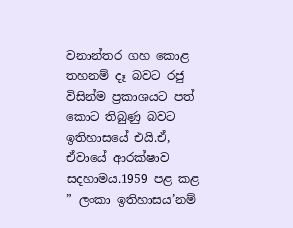වනාන්තර ගහ කොළ තහනම් දෑ බවට රජු විසින්ම ප්‍රකාශයට පත් කොට තිබුණු බවට ඉතිහාසයේ එයි.ඒ, ඒවායේ ආරක්ෂාව සදහාමය.1959 පළ කළ ” ලංකා ඉතිහාසය’නම්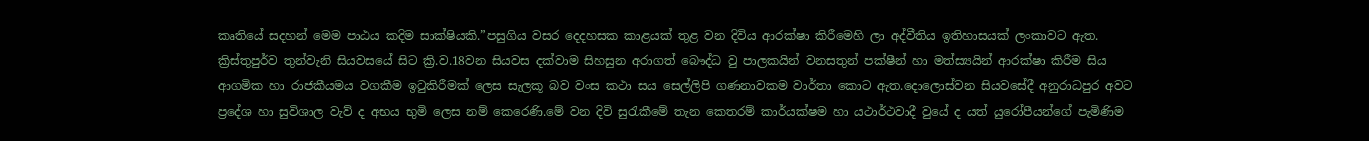කෘතියේ සදහන් මෙම පාඨය කදිම සාක්ෂියකි.”පසුගිය වසර දෙදහසක කාළයක් තුළ වන දිවිය ආරක්ෂා කිරීමෙහි ලා අද්වීතිය ඉතිහාසයක් ලංකාවට ඇත. ක්‍රිස්තුපුර්ව තුන්වැනි සියවසයේ සිට ක්‍රි.ව.18වන සියවස දක්වාම සිහසුන අරාගත් බෞද්ධ වු පාලකයින් වනසතුන් පක්ෂීන් හා මත්ස්‍යයින් ආරක්ෂා කිරීම සිය ආගමික හා රාජකීයමය වගකීම ඉටුකිරීමක් ලෙස සැලකූ බව වංස කථා සය සෙල්ලිපි ගණනාවකම වාර්තා කොට ඇත.දොලොස්වන සියවසේදී අනුරාධපුර අවට ප්‍රදේශ හා සුවිශාල වැව් ද අභය භුමි ලෙස නම් කෙරෙණි.මේ වන දිවි සුරැකීමේ තැන කෙතරම් කාර්යක්ෂම හා යථාර්ථවාදී වුයේ ද යත් යුරෝපීයන්ගේ පැමිණිම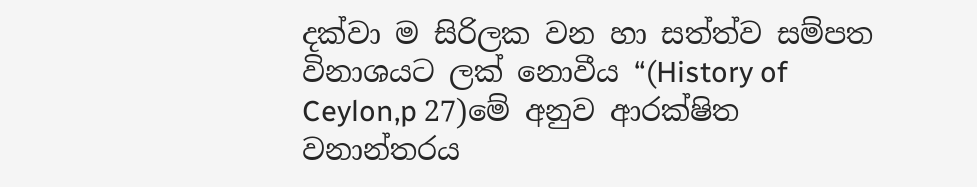දක්වා ම සිරිලක වන හා සත්ත්ව සම්පත විනාශයට ලක් නොවීය “(History of Ceylon,p 27)මේ අනුව ආරක්ෂිත වනාන්තරය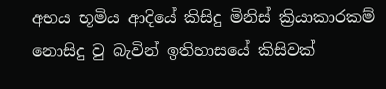අභය භූමිය ආදියේ කිසිදු මිනිස් ක්‍රියාකාරකම් නොසිදු වු බැවින් ඉතිහාසයේ කිසිවක්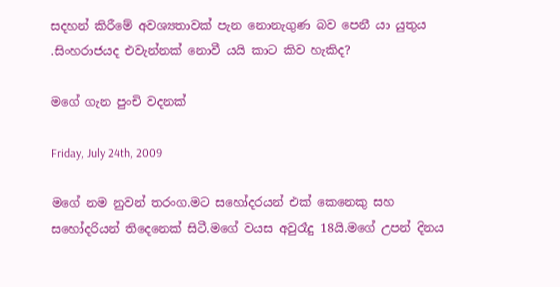සදහන් කිරීමේ අවශ්‍යතාවක් පැන නොනැගුණ බව පෙනී යා යුතුය .සිංහරාජයද එවැන්නක් නොවී යයි කාට කිව හැකිද?

මගේ ගැන පුංචි වදනක්

Friday, July 24th, 2009

ම‍‍‍‍ගේ නම නුවන් තරංග.මට සහෝදරයන් එක් කෙනෙකු සහ සහෝදරියන් තිදෙනෙක් සිටී.මගේ වයස අවුරෑදු 18යි.මගේ උපන් දිනය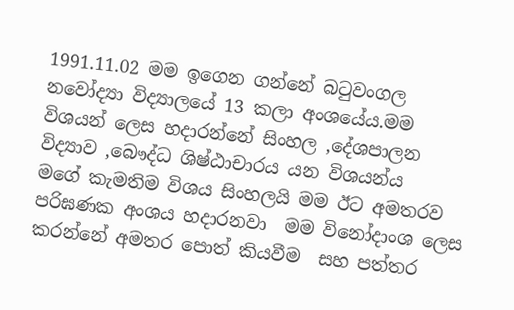1991.11.02 මම ඉගෙන ගන්නේ බටුවංගල නවෝද්‍යා විද්‍යාලයේ 13 කලා අංශයේය.මම විශයන් ලෙස හදාරන්නේ සිංහල ‚දේශපාලන  විද්‍යාව ‚බෞද්ධ ශිෂ්ඨාචාරය යන විශයන්ය
මගේ කැමතිම විශය සිංහලයි මම ඊට අමතරව පරිඝණක අංශය හදාරනවා  මම විනෝදාංශ ලෙස කරන්නේ අමතර පොත් කියවීම  සහ පත්තර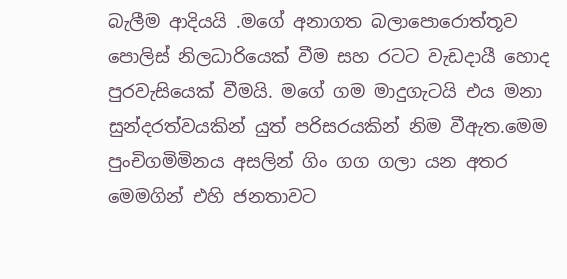බැලීම ආදියයි .මගේ අනාගත බලාපොරොත්තූව පොලිස් නිලධාරියෙක් වීම සහ ‍රටට වැඩදායී හොද පුරවැසියෙක් වීමයි. මගේ ගම මාදුගැටයි එය මනා සුන්දරත්වයකින් යුත් පරිසරයකින් නිම වීඇත.මෙම පුංචිගමිමිනය අසලින් ගිං ගග ගලා යන අතර මෙමගින් එහි ජනතාවට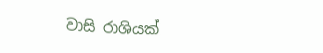වාසි රාශියක්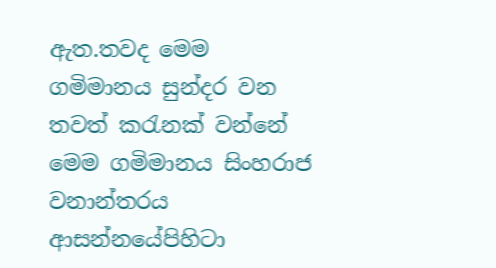ඇත.තවද මෙම ගමිමානය සුන්දර වන තවත් කරැනක් වන්නේ මෙම ගමිමානය සිංහරාජ වනාන්තරය ආසන්නයේපිහිටා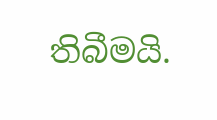තිබීමයි.